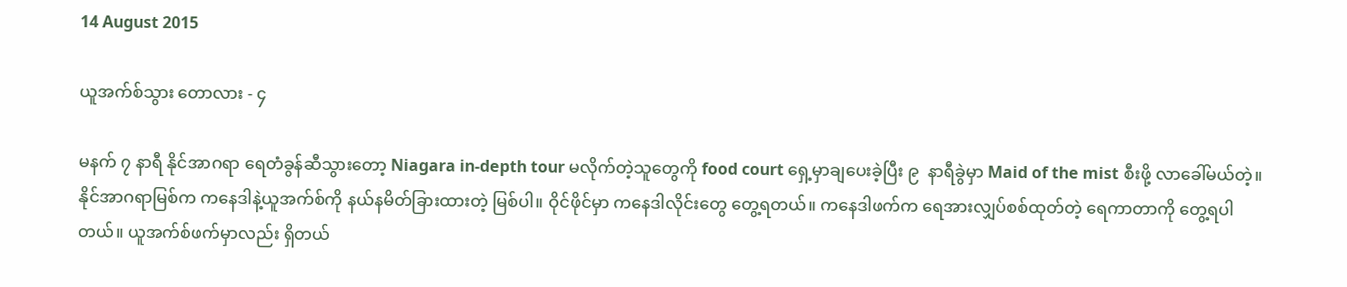14 August 2015

ယူအက်စ်သွား တောလား - ၄

မနက် ၇ နာရီ နိုင်အာဂရာ ရေတံခွန်ဆီသွားတော့ Niagara in-depth tour မလိုက်တဲ့သူတွေကို food court ရှေ့မှာချပေးခဲ့ပြီး ၉  နာရီခွဲမှာ Maid of the mist စီးဖို့ လာခေါ်မယ်တဲ့။ နိုင်အာဂရာမြစ်က ကနေဒါနဲ့ယူအက်စ်ကို နယ်နမိတ်ခြားထားတဲ့ မြစ်ပါ။ ဝိုင်ဖိုင်မှာ ကနေဒါလိုင်းတွေ တွေ့ရတယ်။ ကနေဒါဖက်က ရေအားလျှပ်စစ်ထုတ်တဲ့ ရေကာတာကို တွေ့ရပါတယ်။ ယူအက်စ်ဖက်မှာလည်း ရှိတယ်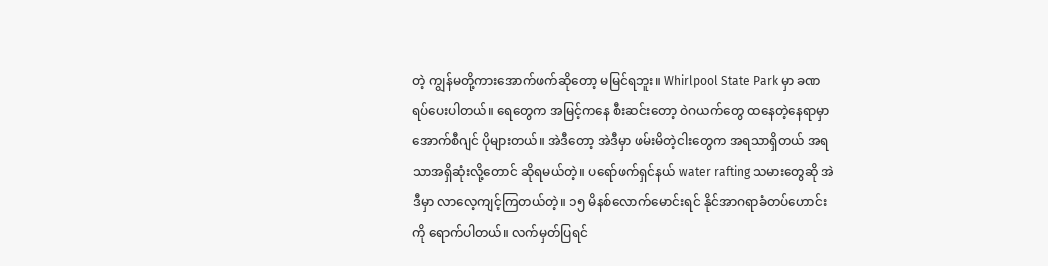တဲ့ ကျွန်မတို့ကားအောက်ဖက်ဆိုတော့ မမြင်ရဘူး။ Whirlpool State Park မှာ ခဏရပ်ပေးပါတယ်။ ရေတွေက အမြင့်ကနေ စီးဆင်းတော့ ဝဲဂယက်တွေ ထနေတဲ့နေရာမှာ အောက်စီဂျင် ပိုများတယ်။ အဲဒီတော့ အဲဒီမှာ ဖမ်းမိတဲ့ငါးတွေက အရသာရှိတယ် အရသာအရှိဆုံးလို့တောင် ဆိုရမယ်တဲ့။ ပရော်ဖက်ရှင်နယ် water rafting သမားတွေဆို အဲဒီမှာ လာလေ့ကျင့်ကြတယ်တဲ့။ ၁၅ မိနစ်လောက်မောင်းရင် နိုင်အာဂရာခံတပ်ဟောင်းကို ရောက်ပါတယ်။ လက်မှတ်ပြရင်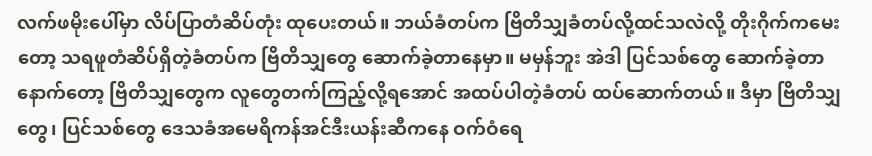လက်ဖမိုးပေါ်မှာ လိပ်ပြာတံဆိပ်တုံး ထုပေးတယ်။ ဘယ်ခံတပ်က ဗြိတိသျှခံတပ်လို့ထင်သလဲလို့ တိုးဂိုက်ကမေးတော့ သရဖူတံဆိပ်ရှိတဲ့ခံတပ်က ဗြိတိသျှတွေ ဆောက်ခဲ့တာနေမှာ။ မမှန်ဘူး အဲဒါ ပြင်သစ်တွေ ဆောက်ခဲ့တာ နောက်တော့ ဗြိတိသျှတွေက လူတွေတက်ကြည့်လို့ရအောင် အထပ်ပါတဲ့ခံတပ် ထပ်ဆောက်တယ်။ ဒီမှာ ဗြိတိသျှတွေ၊ ပြင်သစ်တွေ ဒေသခံအမေရိကန်အင်ဒီးယန်းဆီကနေ ဝက်ဝံရေ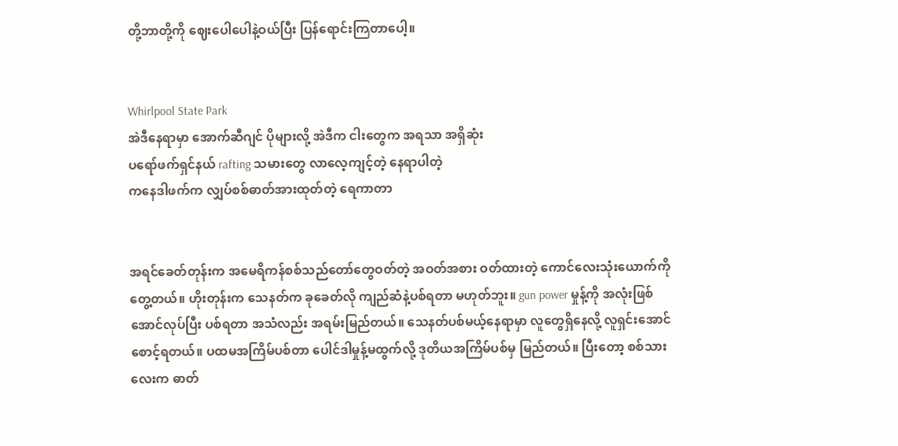တို့ဘာတို့ကို ဈေးပေါပေါနဲ့ဝယ်ပြီး ပြန်ရောင်းကြတာပေါ့။


Whirlpool State Park
အဲဒီနေရာမှာ အောက်ဆီဂျင် ပိုများလို့ အဲဒီက ငါးတွေက အရသာ အရှိဆုံး
ပရော်ဖက်ရှင်နယ် rafting သမားတွေ လာလေ့ကျင့်တဲ့ နေရာပါတဲ့
ကနေဒါဖက်က လျှပ်စစ်ဓာတ်အားထုတ်တဲ့ ရေကာတာ


အရင်ခေတ်တုန်းက အမေရိကန်စစ်သည်တော်တွေဝတ်တဲ့ အဝတ်အစား ဝတ်ထားတဲ့ ကောင်လေးသုံးယောက်ကို တွေ့တယ်။ ဟိုးတုန်းက သေနတ်က ခုခေတ်လို ကျည်ဆံနဲ့ပစ်ရတာ မဟုတ်ဘူး။ gun power မှုန့်ကို အလုံးဖြစ်အောင်လုပ်ပြီး ပစ်ရတာ အသံလည်း အရမ်းမြည်တယ်။ သေနတ်ပစ်မယ့်နေရာမှာ လူတွေရှိနေလို့ လူရှင်းအောင် စောင့်ရတယ်။ ပထမအကြိမ်ပစ်တာ ပေါင်ဒါမှုန့်မထွက်လို့ ဒုတိယအကြိမ်ပစ်မှ မြည်တယ်။ ပြီးတော့ စစ်သားလေးက ဓာတ်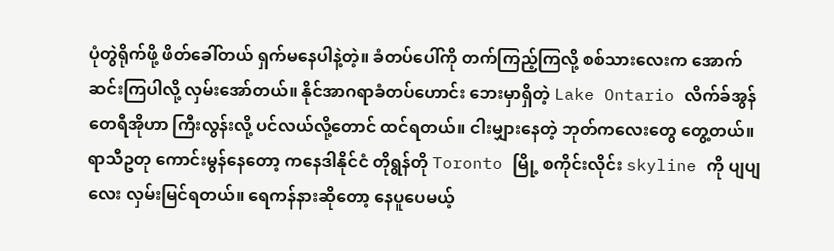ပုံတွဲရိုက်ဖို့ ဖိတ်ခေါ်တယ် ရှက်မနေပါနဲ့တဲ့။ ခံတပ်ပေါ်ကို တက်ကြည့်ကြလို့ စစ်သားလေးက အောက်ဆင်းကြပါလို့ လှမ်းအော်တယ်။ နိုင်အာဂရာခံတပ်ဟောင်း ဘေးမှာရှိတဲ့ Lake Ontario လိက်ခ်အွန်တေရီအိုဟာ ကြီးလွန်းလို့ ပင်လယ်လို့တောင် ထင်ရတယ်။ ငါးမျှားနေတဲ့ ဘုတ်ကလေးတွေ တွေ့တယ်။ ရာသီဥတု ကောင်းမွန်နေတော့ ကနေဒါနိုင်ငံ တိုရွန်တို Toronto မြို့ စကိုင်းလိုင်း skyline ကို ပျပျလေး လှမ်းမြင်ရတယ်။ ရေကန်နားဆိုတော့ နေပူပေမယ့်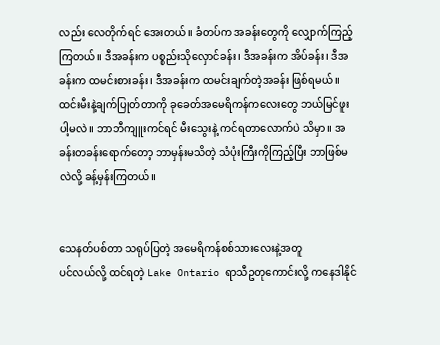လည်း လေတိုက်ရင် အေးတယ်။ ခံတပ်က အခန်းတွေကို လျှောက်ကြည့်ကြတယ်။ ဒီအခန်းက ပစ္စည်းသိုလှောင်ခန်း၊ ဒီအခန်းက အိပ်ခန်း၊ ဒီအခန်းက ထမင်းစားခန်း၊ ဒီအခန်းက ထမင်းချက်တဲ့အခန်း ဖြစ်ရမယ်။ ထင်းမီးနဲ့ချက်ပြုတ်တာကို ခုခေတ်အမေရိကန်ကလေးတွေ ဘယ်မြင်ဖူးပါ့မလဲ။ ဘာဘီကျူးကင်ရင် မီးသွေးနဲ့ ကင်ရတာလောက်ပဲ သိမှာ။ အခန်းတခန်းရောက်တော့ ဘာမှန်းမသိတဲ့ သံပုံးကြီးကိုကြည့်ပြီး ဘာဖြစ်မလဲလို့ ခန့်မှန်းကြတယ်။


သေနတ်ပစ်တာ သရုပ်ပြတဲ့ အမေရိကန်စစ်သားလေးနဲ့အတူ
ပင်လယ်လို့ ထင်ရတဲ့ Lake Ontario ရာသီဥတုကောင်းလို့ ကနေဒါနိုင်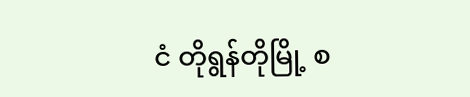ငံ တိုရွန်တိုမြို့ စ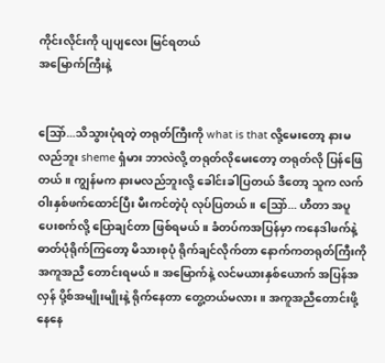ကိုင်းလိုင်းကို ပျပျလေး မြင်ရတယ်
အမြောက်ကြီးနဲ့


သြော်...သိသွားပုံရတဲ့ တရုတ်ကြီးကို what is that လို့မေးတော့ နားမလည်ဘူး sheme ရှံမား ဘာလဲလို့ တရုတ်လိုမေးတော့ တရုတ်လို ပြန်ဖြေတယ်။ ကျွန်မက နားမလည်ဘူးလို့ ခေါင်းခါပြတယ် ဒီတော့ သူက လက်ဝါးနှစ်ဖက်ထောင်ပြီး မီးကင်တဲ့ပုံ လုပ်ပြတယ်။ သြော်... ဟီတာ အပူပေးစက်လို့ ပြောချင်တာ ဖြစ်ရမယ်။ ခံတပ်ကအပြန်မှာ ကနေဒါဖက်နဲ့ ဓာတ်ပုံရိုက်ကြတော့ မိသားစုပုံ ရိုက်ချင်လိုက်တာ နောက်ကတရုတ်ကြီးကို အကူအညီ တောင်းရမယ်။ အမြောက်နဲ့ လင်မယားနှစ်ယောက် အပြန်အလှန် ပို့စ်အမျိုးမျိုးနဲ့ ရိုက်နေတာ တွေ့တယ်မလား။ အကူအညီတောင်းဖို့ နေနေ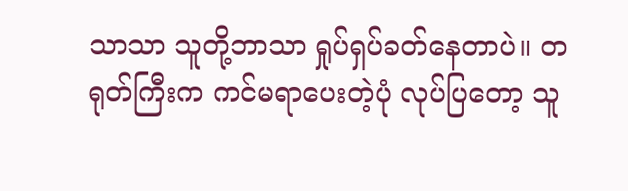သာသာ သူတို့ဘာသာ ရှုပ်ရှပ်ခတ်နေတာပဲ။ တရုတ်ကြီးက ကင်မရာပေးတဲ့ပုံ လုပ်ပြတော့ သူ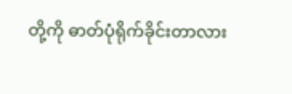တို့ကို ဓာတ်ပုံရိုက်ခိုင်းတာလား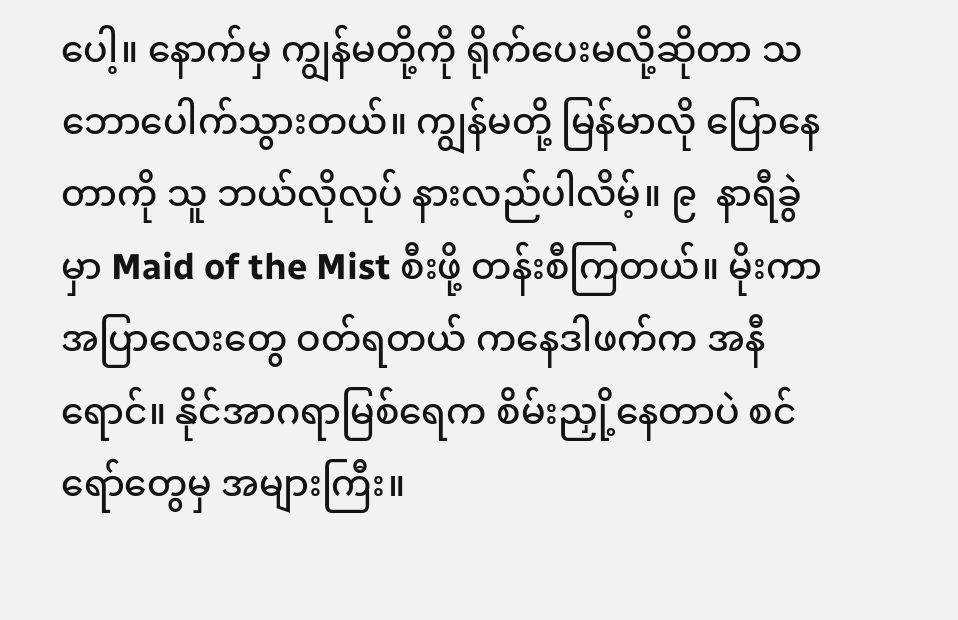ပေါ့။ နောက်မှ ကျွန်မတို့ကို ရိုက်ပေးမလို့ဆိုတာ သဘောပေါက်သွားတယ်။ ကျွန်မတို့ မြန်မာလို ပြောနေတာကို သူ ဘယ်လိုလုပ် နားလည်ပါလိမ့်။ ၉  နာရီခွဲမှာ Maid of the Mist စီးဖို့ တန်းစီကြတယ်။ မိုးကာအပြာလေးတွေ ဝတ်ရတယ် ကနေဒါဖက်က အနီရောင်။ နိုင်အာဂရာမြစ်ရေက စိမ်းညှို့နေတာပဲ စင်ရော်တွေမှ အများကြီး။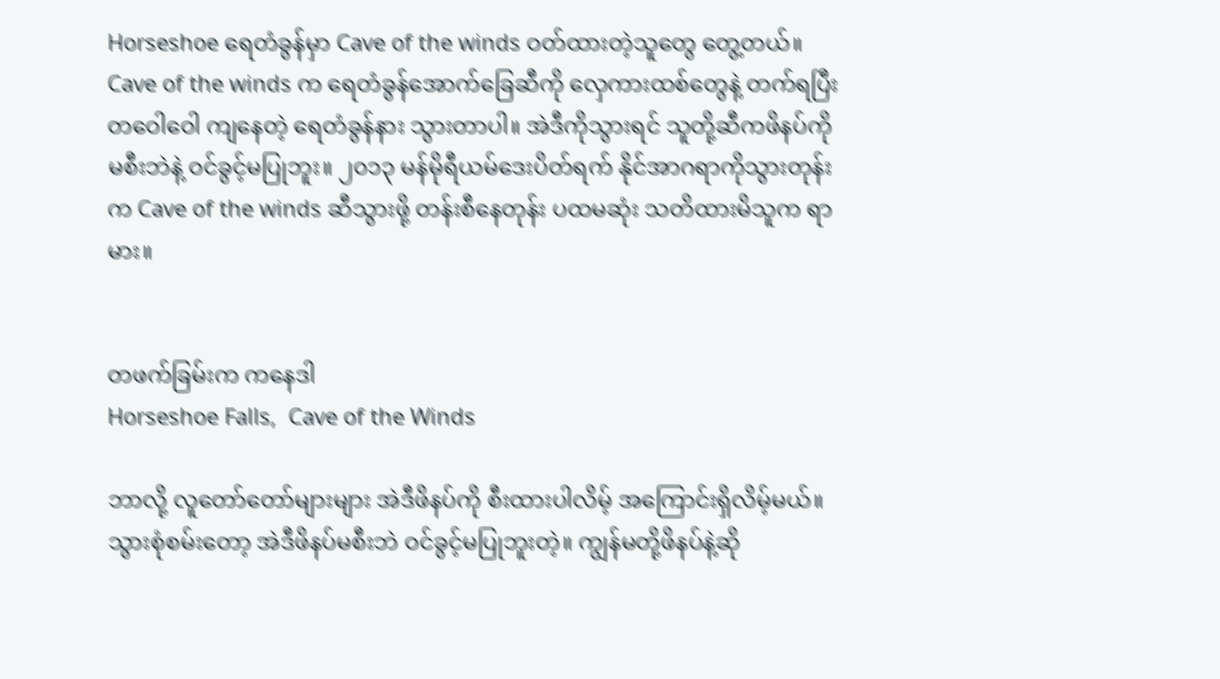Horseshoe ရေတံခွန်မှာ Cave of the winds ဝတ်ထားတဲ့သူတွေ တွေ့တယ်။ Cave of the winds က ရေတံခွန်အောက်ခြေဆီကို လှေကားထစ်တွေနဲ့ တက်ရပြီး တဝေါဝေါ ကျနေတဲ့ ရေတံခွန်နား သွားတာပါ။ အဲဒီကိုသွားရင် သူတို့ဆီကဖိနပ်ကို မစီးဘဲနဲ့ ဝင်ခွင့်မပြုဘူး။ ၂၀၁၃ မန်မိုရီယမ်ဒေးပိတ်ရက် နိုင်အာဂရာကိုသွားတုန်းက Cave of the winds ဆီသွားဖို့ တန်းစီနေတုန်း ပထမဆုံး သတိထားမိသူက ရာမား။


တဖက်ခြမ်းက ကနေဒါ
Horseshoe Falls,  Cave of the Winds

ဘာလို့ လူတော်တော်များများ အဲဒီဖိနပ်ကို စီးထားပါလိမ့် အကြောင်းရှိလိမ့်မယ်။ သွားစုံစမ်းတော့ အဲဒီဖိနပ်မစီးဘဲ ဝင်ခွင့်မပြုဘူးတဲ့။ ကျွန်မတို့ဖိနပ်နဲ့ဆို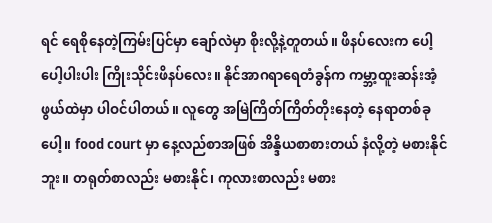ရင် ရေစိုနေတဲ့ကြမ်းပြင်မှာ ချော်လဲမှာ စိုးလို့နဲ့တူတယ်။ ဖိနပ်လေးက ပေါ့ပေါ့ပါးပါး ကြိုးသိုင်းဖိနပ်လေး။ နိုင်အာဂရာရေတံခွန်က ကမ္ဘာ့ထူးဆန်းအံ့ဖွယ်ထဲမှာ ပါဝင်ပါတယ်။ လူတွေ အမြဲကြိတ်ကြိတ်တိုးနေတဲ့ နေရာတစ်ခုပေါ့။ food court မှာ နေ့လည်စာအဖြစ် အိန္ဒိယစာစားတယ် နံလို့တဲ့ မစားနိုင်ဘူး။ တရုတ်စာလည်း မစားနိုင်၊ ကုလားစာလည်း မစား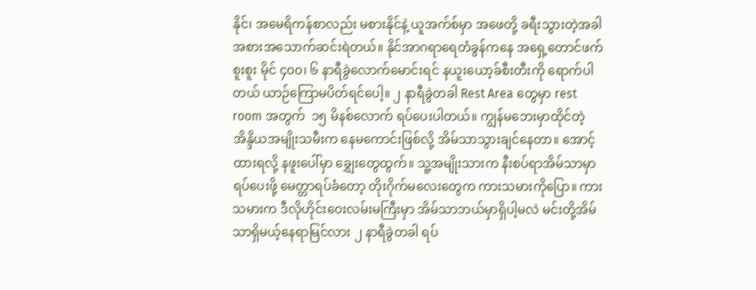နိုင်၊ အမေရိကန်စာလည်း မစားနိုင်နဲ့ ယူအက်စ်မှာ အဖေတို့ ခရီးသွားတဲ့အခါ  အစားအသောက်ဆင်းရဲတယ်။ နိုင်အာဂရာရေတံခွန်ကနေ အရှေ့တောင်ဖက်စူးစူး မိုင် ၄၀၀၊ ၆ နာရီခွဲလောက်မောင်းရင် နယူးယော့ခ်စီးတီးကို ရောက်ပါတယ် ယာဉ်ကြောမပိတ်ရင်ပေါ့။ ၂ နာရီခွဲတခါ Rest Area တွေမှာ rest room အတွက်  ၁၅ မိနစ်လောက် ရပ်ပေးပါတယ်။ ကျွန်မဘေးမှာထိုင်တဲ့ အိန္ဒိယအမျိုးသမီးက နေမကောင်းဖြစ်လို့ အိမ်သာသွားချင်နေတာ။ အောင့်ထားရလို့ နဖူးပေါ်မှာ ‌ချွှေးတွေထွက်။ သူ့အမျိုးသားက နီးစပ်ရာအိမ်သာမှာ ရပ်ပေးဖို့ မေတ္တာရပ်ခံတော့ တိုးဂိုက်မလေးတွေက ကားသမားကိုပြော။ ကားသမားက ဒီလိုဟိုင်းဝေးလမ်းမကြီးမှာ အိမ်သာဘယ်မှာရှိပါ့မလဲ မင်းတို့အိမ်သာရှိမယ့်နေရာမြင်လား ၂ နာရီခွဲတခါ ရပ်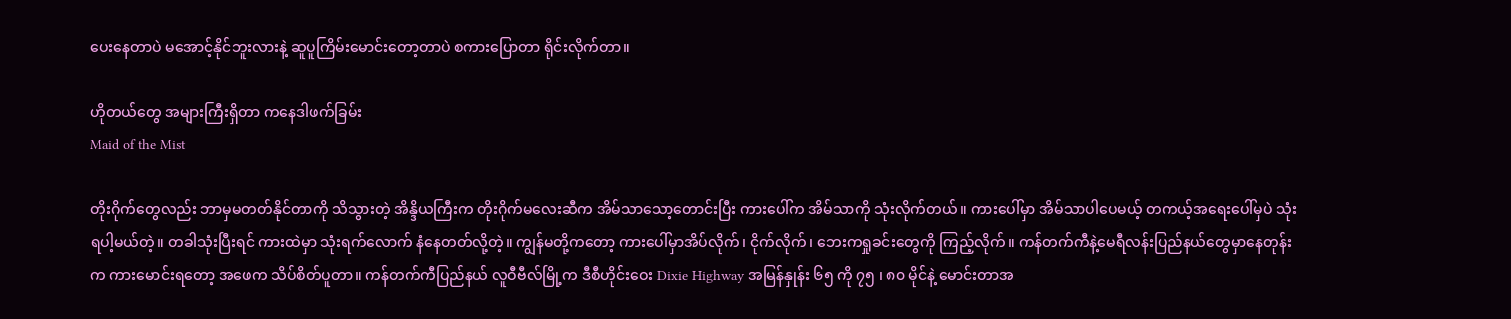ပေးနေတာပဲ မအောင့်နိုင်ဘူးလားနဲ့ ဆူပူကြိမ်းမောင်းတော့တာပဲ စကားပြောတာ ရိုင်းလိုက်တာ။

ဟိုတယ်တွေ အများကြီးရှိတာ ကနေဒါဖက်ခြမ်း
Maid of the Mist

တိုးဂိုက်တွေလည်း ဘာမှမတတ်နိုင်တာကို သိသွားတဲ့ အိန္ဒိယကြီးက တိုးဂိုက်မလေးဆီက အိမ်သာသော့တောင်းပြီး ကားပေါ်က အိမ်သာကို သုံးလိုက်တယ်။ ကားပေါ်မှာ အိမ်သာပါပေမယ့် တကယ့်အရေးပေါ်မှပဲ သုံးရပါ့မယ်တဲ့။ တခါသုံးပြီးရင် ကားထဲမှာ သုံးရက်လောက် နံနေတတ်လို့တဲ့။ ကျွန်မတို့ကတော့ ကားပေါ်မှာအိပ်လိုက်၊ ငိုက်လိုက်၊ ဘေးကရှုခင်းတွေကို ကြည့်လိုက်။ ကန်တက်ကီနဲ့မေရီလန်းပြည်နယ်တွေမှာနေတုန်းက ကားမောင်းရတော့ အဖေက သိပ်စိတ်ပူတာ။ ကန်တက်ကီပြည်နယ် လူဝီဗီလ်မြို့က ဒီစီဟိုင်းဝေး Dixie Highway အမြန်နှုန်း ၆၅ ကို ၇၅ ၊ ၈၀ မိုင်နဲ့ မောင်းတာအ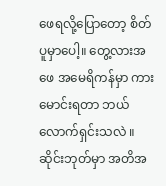ဖေရလို့ပြောတော့ စိတ်ပူမှာပေါ့။ တွေ့လားအဖေ အမေရိကန်မှာ ကားမောင်းရတာ ဘယ်လောက်ရှင်းသလဲ ။ ဆိုင်းဘုတ်မှာ အတိအ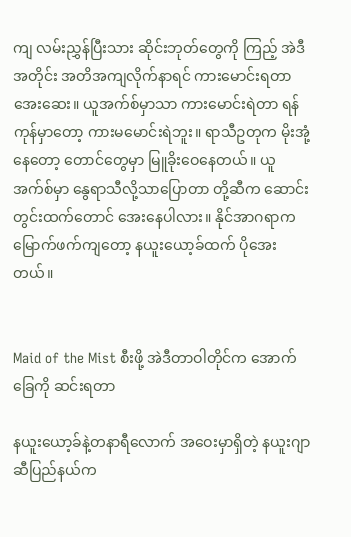ကျ လမ်းညွှန်ပြီးသား ဆိုင်းဘုတ်တွေကို ကြည့် အဲဒီအတိုင်း အတိအကျလိုက်နာရင် ကားမောင်းရတာ အေးဆေး။ ယူအက်စ်မှာသာ ကားမောင်းရဲတာ ရန်ကုန်မှာတော့ ကားမမောင်းရဲဘူး။ ရာသီဥတုက မိုးအုံ့နေတော့ တောင်တွေမှာ မြူခိုးဝေနေတယ်။ ယူအက်စ်မှာ နွေရာသီလို့သာပြောတာ တို့ဆီက ဆောင်းတွင်းထက်တောင် အေးနေပါလား။ နိုင်အာဂရာက မြောက်ဖက်ကျတော့ နယူးယော့ခ်ထက် ပိုအေးတယ်။


Maid of the Mist စီးဖို့ အဲဒီတာဝါတိုင်က အောက်ခြေကို ဆင်းရတာ

နယူးယော့ခ်နဲ့တနာရီလောက် အဝေးမှာရှိတဲ့ နယူးဂျာဆီပြည်နယ်က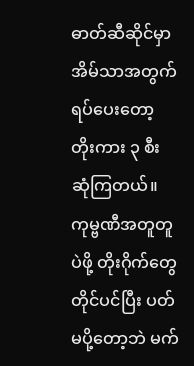ဓာတ်ဆီဆိုင်မှာ အိမ်သာအတွက် ရပ်ပေးတော့ တိုးကား ၃ စီး ဆုံကြတယ်။ ကုမ္ဗဏီအတူတူပဲဖို့ တိုးဂိုက်တွေ တိုင်ပင်ပြီး ပတ်မပို့တော့ဘဲ မက်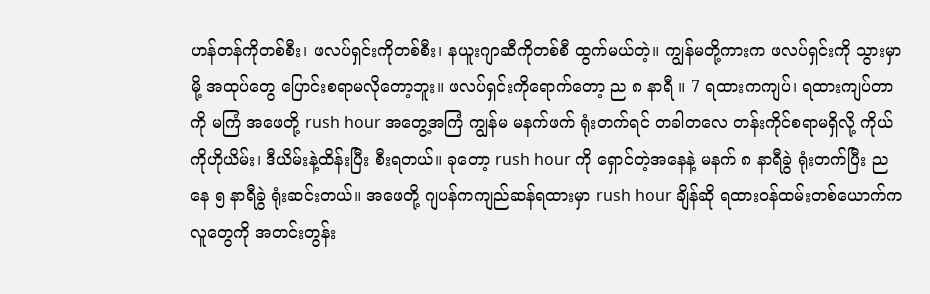ဟန်တန်ကိုတစ်စီး၊ ဖလပ်ရှင်းကိုတစ်စီး၊ နယူးဂျာဆီကိုတစ်စီ ထွက်မယ်တဲ့။ ကျွန်မတို့ကားက ဖလပ်ရှင်းကို သွားမှာမို့ အထုပ်တွေ ပြောင်းစရာမလိုတော့ဘူး။ ဖလပ်ရှင်းကိုရောက်တော့ ည ၈ နာရီ ။ 7 ရထားကကျပ်၊ ရထားကျပ်တာကို မကြံ အဖေတို့ rush hour အတွေ့အကြံ ကျွန်မ မနက်ဖက် ရုံးတက်ရင် တခါတလေ တန်းကိုင်စရာမရှိလို့ ကိုယ်ကိုဟိုယိမ်း၊ ဒီယိမ်းနဲ့ထိန်းပြီး စီးရတယ်။ ခုတော့ rush hour ကို ရှောင်တဲ့အနေနဲ့ မနက် ၈ နာရီခွဲ ရုံးတက်ပြီး ညနေ ၅ နာရီခွဲ ရုံးဆင်းတယ်။ အဖေတို့ ဂျပန်ကကျည်ဆန်ရထားမှာ rush hour ချိန်ဆို ရထားဝန်ထမ်းတစ်ယောက်က လူတွေကို အတင်းတွန်း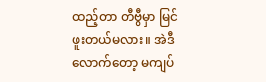ထည့်တာ တီဗွီမှာ မြင်ဖူးတယ်မလား။ အဲဒီလောက်တော့ မကျပ်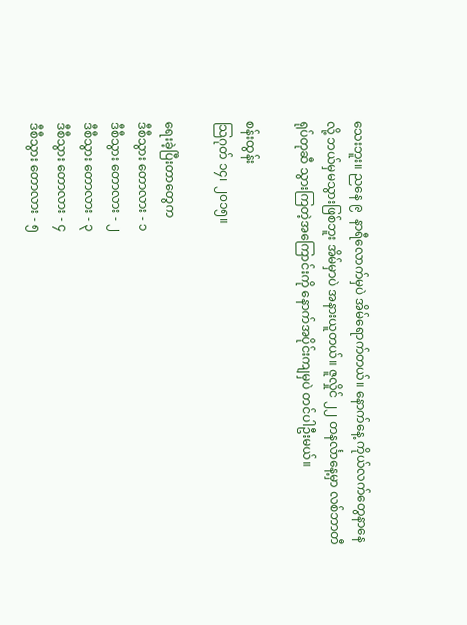သေးဘူး။ ညနေ ၉  နာရီလောက်မှပဲ အိမ်ရောက်တယ်။ နောက်နေ့ ကိုယ်လက်တွေနာနေလို့ ဘယ်မှမသွားဖြစ်ဘူး အိမ်မှာပဲ အနားယူတယ်။ ဇူလှိုင် ၂၂ တနင်္လာနေ့မှာ လစ်ဘာတီရုပ်တုဆီ သွားကြတဲ့အကြောင်းကို နောက်အပိုင်းကျမှပဲ တင်ပါဦးမယ်။

စန်းထွန်း
သြဂုတ် ၁၄၊ ၂၀၁၅။

ရေးခဲ့ပြီးတာတွေက
ဒီစီသွား တောလား - ၁
ဒီစီသွား တောလား - ၂
ဒီစီသွား တောလား - ၃
ဒီစီသွား တောလား - ၄
ဒီစီသွား တောလား - ၅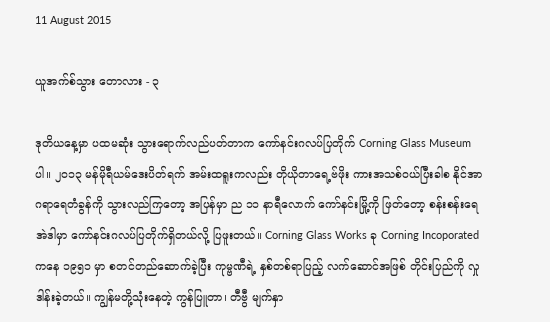11 August 2015

ယူအက်စ်သွား တောလား - ၃

ဒုတိယနေ့မှာ ပထမဆုံး သွားရောက်လည်ပတ်တာက ကော်နင်းဂလပ်ပြတိုက် Corning Glass Museum ပါ။ ၂၀၁၃ မန်မိုရီယမ်ဒေးပိတ်ရက် အမ်းထရူးကလည်း တိုယိုတာရေ့ဗ်ဖိုး ကားအသစ်ဝယ်ပြီးခါစ နိုင်အာဂရာရေတံခွန်ကို သွားလည်ကြတော့ အပြန်မှာ ည ၁၁ နာရီလောက် ကော်နင်းမြို့ကို ဖြတ်တော့ စန်းစန်းရေ အဲဒါမှာ ကော်နင်းဂလပ်ပြတိုက်ရှိတယ်လို့ ပြဖူးတယ်။ Corning Glass Works ခု Corning Incoporated ကနေ ၁၉၅၁ မှာ စတင်တည်ဆောက်ခဲ့ပြီး ကုမ္ဗဏီရဲ့ နှစ်တစ်ရာပြည့် လက်ဆောင်အဖြစ် တိုင်းပြည်ကို လှုဒါန်းခဲ့တယ်။ ကျွန်မတို့သုံးနေတဲ့ ကွန်ပြူတာ၊ တီဗွီ မျက်နှာ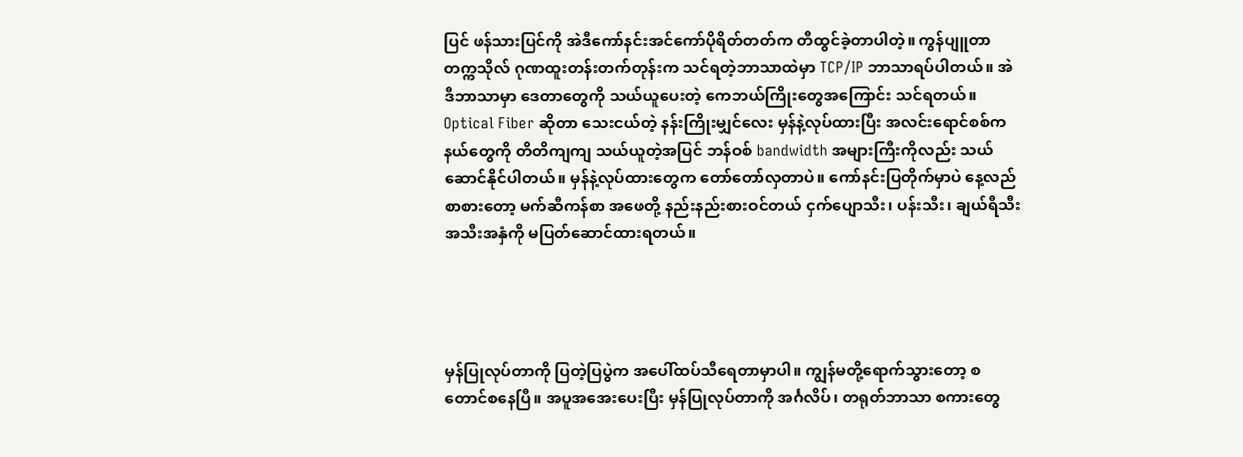ပြင် ဖန်သားပြင်ကို အဲဒီကော်နင်းအင်ကော်ပိုရိတ်တတ်က တီထွင်ခဲ့တာပါတဲ့။ ကွန်ပျူတာတက္ကသိုလ် ဂုဏထူးတန်းတက်တုန်းက သင်ရတဲ့ဘာသာထဲမှာ TCP/IP ဘာသာရပ်ပါတယ်။ အဲဒီဘာသာမှာ ဒေတာတွေကို သယ်ယူပေးတဲ့ ကေဘယ်ကြိုးတွေအကြောင်း သင်ရတယ်။ Optical Fiber ဆိုတာ သေးငယ်တဲ့ နန်းကြိုးမျှင်လေး မှန်နဲ့လုပ်ထားပြီး အလင်းရောင်စစ်ကနယ်တွေကို တိတိကျကျ သယ်ယူတဲ့အပြင် ဘန်ဝစ် bandwidth အများကြီးကိုလည်း သယ်ဆောင်နိုင်ပါတယ်။ မှန်နဲ့လုပ်ထားတွေက တော်တော်လှတာပဲ။ ကော်နင်းပြတိုက်မှာပဲ နေ့လည်စာစားတော့ မက်ဆီကန်စာ အဖေတို့ နည်းနည်းစားဝင်တယ် ငှက်ပျောသီး၊ ပန်းသီး၊ ချယ်ရီသီး အသီးအနှံကို မပြတ်ဆောင်ထားရတယ်။




မှန်ပြုလုပ်တာကို ပြတဲ့ပြပွဲက အပေါ်ထပ်သီရေတာမှာပါ။ ကျွန်မတို့ရောက်သွားတော့ စတောင်စနေပြီ။ အပူအအေးပေးပြီး မှန်ပြုလုပ်တာကို အင်္ဂလိပ်၊ တရုတ်ဘာသာ စကားတွေ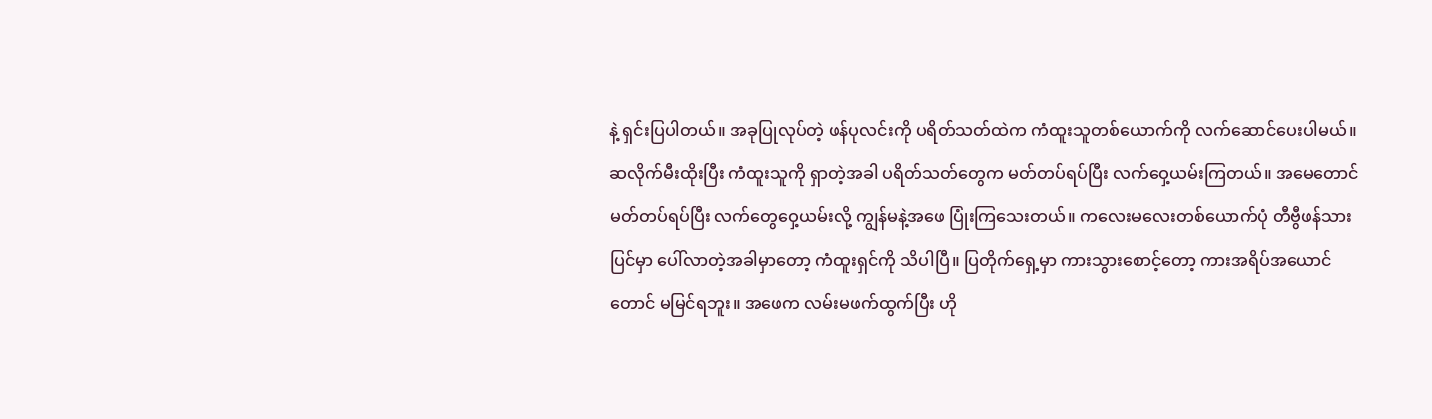နဲ့ ရှင်းပြပါတယ်။ အခုပြုလုပ်တဲ့ ဖန်ပုလင်းကို ပရိတ်သတ်ထဲက ကံထူးသူတစ်ယောက်ကို လက်ဆောင်ပေးပါမယ်။ ဆလိုက်မီးထိုးပြီး ကံထူးသူကို ရှာတဲ့အခါ ပရိတ်သတ်တွေက မတ်တပ်ရပ်ပြီး လက်ဝှေ့ယမ်းကြတယ်။ အမေတောင် မတ်တပ်ရပ်ပြီး လက်တွေဝှေ့ယမ်းလို့ ကျွန်မနဲ့အဖေ ပြုံးကြသေးတယ်။ ကလေးမလေးတစ်ယောက်ပုံ တီဗွီဖန်သားပြင်မှာ ပေါ်လာတဲ့အခါမှာတော့ ကံထူးရှင်ကို သိပါပြီ။ ပြတိုက်ရှေ့မှာ ကားသွားစောင့်တော့ ကားအရိပ်အယောင်တောင် မမြင်ရဘူး။ အဖေက လမ်းမဖက်ထွက်ပြီး ဟို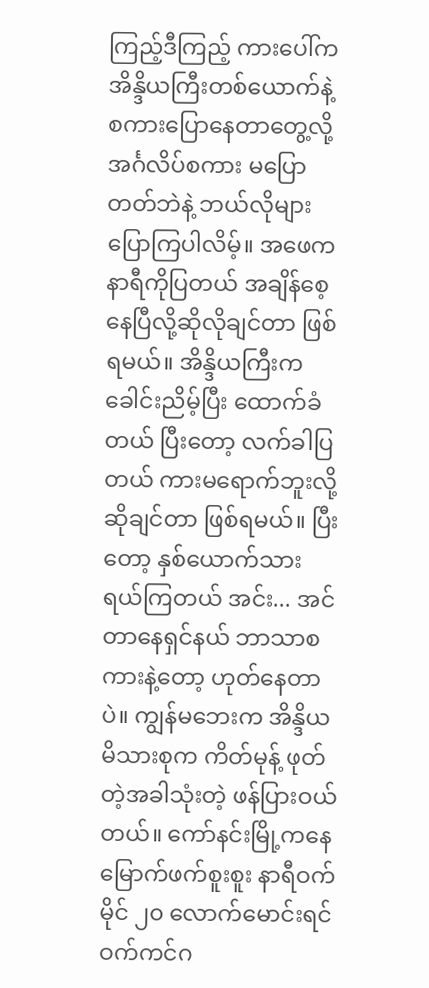ကြည့်ဒီကြည့် ကားပေါ်က အိန္ဒိယကြီးတစ်ယောက်နဲ့ စကားပြောနေတာတွေ့လို့ အင်္ဂလိပ်စကား မပြောတတ်ဘဲနဲ့ ဘယ်လိုများ ပြောကြပါလိမ့်။ အဖေက နာရီကိုပြတယ် အချိန်စေ့နေပြီလို့ဆိုလိုချင်တာ ဖြစ်ရမယ်။ အိန္ဒိယကြီးက ခေါင်းညိမ့်ပြီး ထောက်ခံတယ် ပြီးတော့ လက်ခါပြတယ် ကားမရောက်ဘူးလို့ ဆိုချင်တာ ဖြစ်ရမယ်။ ပြီးတော့ နှစ်ယောက်သား ရယ်ကြတယ် အင်း... အင်တာနေရှင်နယ် ဘာသာစကားနဲ့တော့ ဟုတ်နေတာပဲ။ ကျွန်မဘေးက အိန္ဒိယမိသားစုက ကိတ်မုန့် ဖုတ်တဲ့အခါသုံးတဲ့ ဖန်ပြားဝယ်တယ်။ ကော်နင်းမြို့ကနေ မြောက်ဖက်စူးစူး နာရီဝက် မိုင် ၂၀ လောက်မောင်းရင် ဝက်ကင်ဂ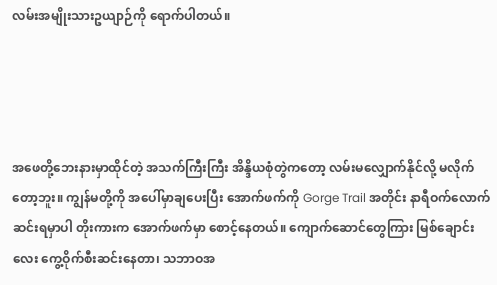လမ်းအမျိုးသားဥယျာဉ်ကို ရောက်ပါတယ်။




အဖေတို့ဘေးနားမှာထိုင်တဲ့ အသက်ကြီးကြီး အိန္ဒိယစုံတွဲကတော့ လမ်းမလျှောက်နိုင်လို့ မလိုက်တော့ဘူး။ ကျွန်မတို့ကို အပေါ်မှာချပေးပြီး အောက်ဖက်ကို Gorge Trail အတိုင်း နာရီဝက်လောက် ဆင်းရမှာပါ တိုးကားက အောက်ဖက်မှာ စောင့်နေတယ်။ ကျောက်ဆောင်တွေကြား မြစ်ချောင်းလေး ကွေ့ဝိုက်စီးဆင်းနေတာ၊ သဘာဝအ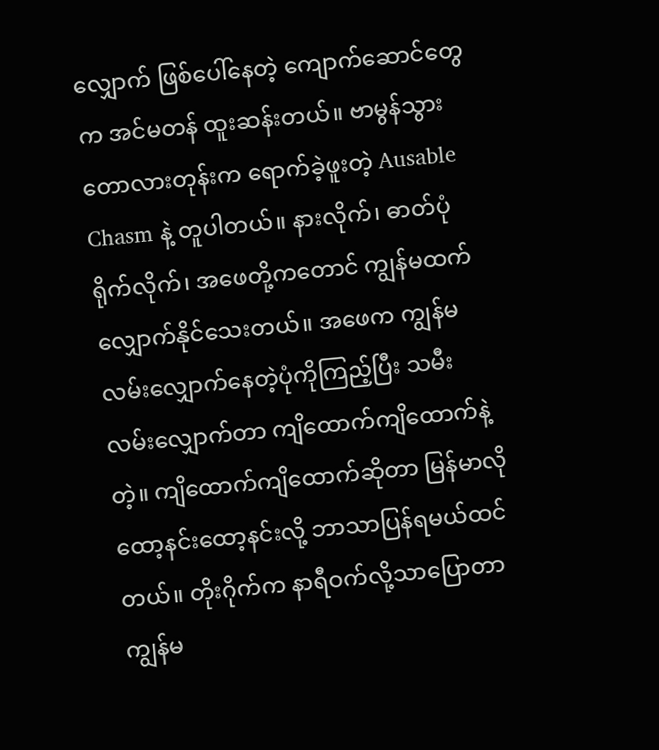လျှောက် ဖြစ်ပေါ်နေတဲ့ ကျောက်ဆောင်တွေက အင်မတန် ထူးဆန်းတယ်။ ဗာမွန်သွားတောလားတုန်းက ရောက်ခဲ့ဖူးတဲ့ Ausable Chasm နဲ့ တူပါတယ်။ နားလိုက်၊ ဓာတ်ပုံရိုက်လိုက်၊ အဖေတို့ကတောင် ကျွန်မထက် လျှောက်နိုင်သေးတယ်။ အဖေက ကျွန်မ လမ်းလျှောက်နေတဲ့ပုံကိုကြည့်ပြီး သမီးလမ်းလျှောက်တာ ကျိထောက်ကျိထောက်နဲ့တဲ့။ ကျိထောက်ကျိထောက်ဆိုတာ မြန်မာလို ထော့နင်းထော့နင်းလို့ ဘာသာပြန်ရမယ်ထင်တယ်။ တိုးဂိုက်က နာရီဝက်လို့သာပြောတာ ကျွန်မ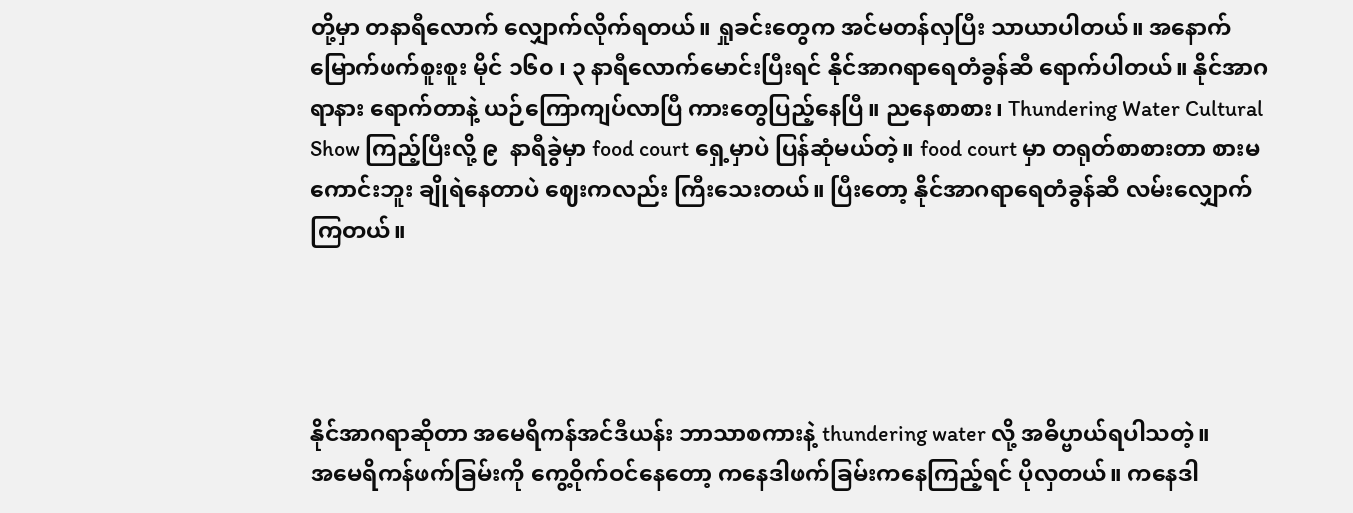တို့မှာ တနာရီလောက် လျှောက်လိုက်ရတယ်။ ရှုခင်းတွေက အင်မတန်လှပြီး သာယာပါတယ်။ အနောက်မြောက်ဖက်စူးစူး မိုင် ၁၆၀ ၊ ၃ နာရီလောက်မောင်းပြီးရင် နိုင်အာဂရာရေတံခွန်ဆီ ရောက်ပါတယ်။ နိုင်အာဂရာနား ရောက်တာနဲ့ ယဉ်ကြောကျပ်လာပြီ ကားတွေပြည့်နေပြီ။ ညနေစာစား၊ Thundering Water Cultural Show ကြည့်ပြီးလို့ ၉  နာရီခွဲမှာ food court ရှေ့မှာပဲ ပြန်ဆုံမယ်တဲ့။ food court မှာ တရုတ်စာစားတာ စားမကောင်းဘူး ချိုရဲနေတာပဲ ဈေးကလည်း ကြီးသေးတယ်။ ပြီးတော့ နိုင်အာဂရာရေတံခွန်ဆီ လမ်းလျှောက်ကြတယ်။




နိုင်အာဂရာဆိုတာ အမေရိကန်အင်ဒီယန်း ဘာသာစကားနဲ့ thundering water လို့ အဓိပ္ဗာယ်ရပါသတဲ့။
အမေရိကန်ဖက်ခြမ်းကို ကွေ့ဝိုက်ဝင်နေတော့ ကနေဒါဖက်ခြမ်းကနေကြည့်ရင် ပိုလှတယ်။ ကနေဒါ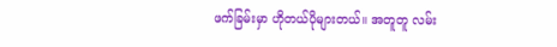ဖက်ခြမ်းမှာ ဟိုတယ်ပိုများတယ်။ အတူတူ လမ်း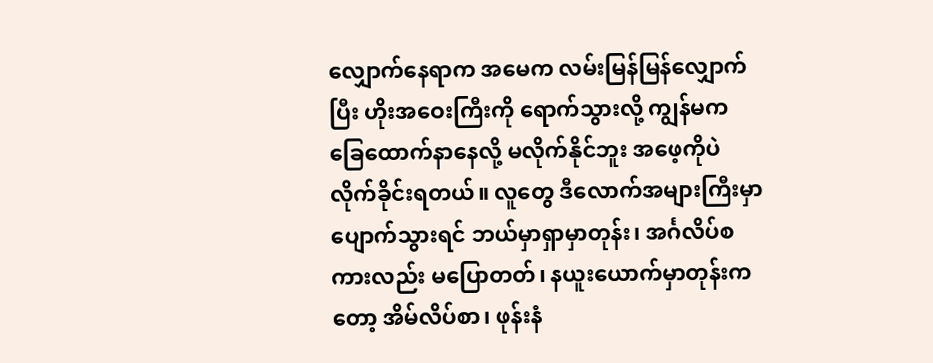လျှောက်နေရာက အမေက လမ်းမြန်မြန်လျှောက်ပြီး ဟိုးအဝေးကြီးကို ရောက်သွားလို့ ကျွန်မက ခြေထောက်နာနေလို့ မလိုက်နိုင်ဘူး အဖေ့ကိုပဲ လိုက်ခိုင်းရတယ်။ လူတွေ ဒီလောက်အများကြီးမှာ ပျောက်သွားရင် ဘယ်မှာရှာမှာတုန်း၊ အင်္ဂလိပ်စကားလည်း မပြောတတ်၊ နယူးယောက်မှာတုန်းကတော့ အိမ်လိပ်စာ၊ ဖုန်းနံ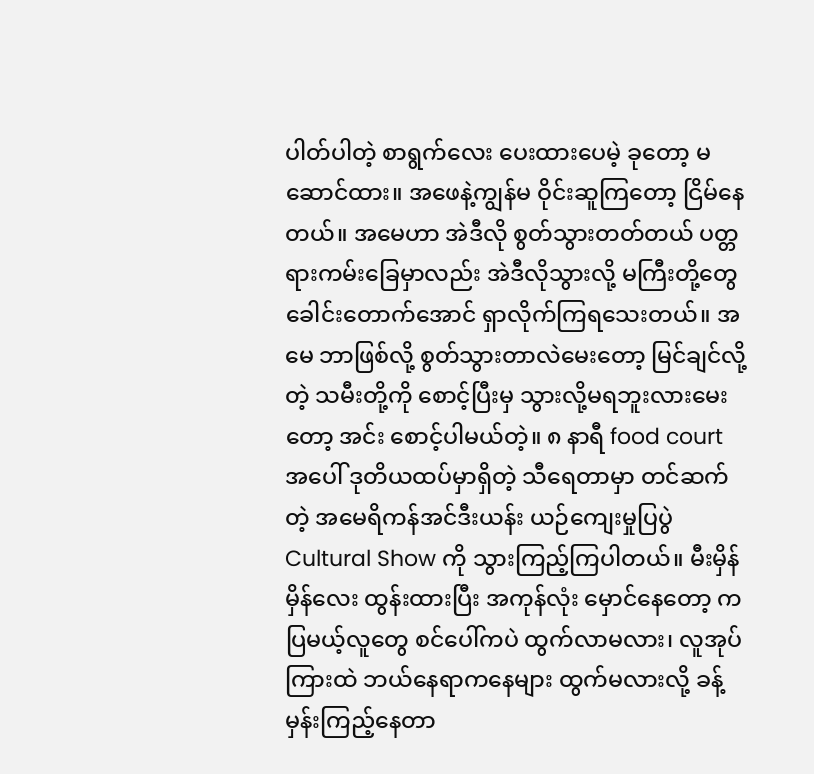ပါတ်ပါတဲ့ စာရွက်လေး ပေးထားပေမဲ့ ခုတော့ မဆောင်ထား။ အဖေနဲ့ကျွန်မ ဝိုင်းဆူကြတော့ ငြိမ်နေတယ်။ အမေဟာ အဲဒီလို စွတ်သွားတတ်တယ် ပတ္တရားကမ်းခြေမှာလည်း အဲဒီလိုသွားလို့ မကြီးတို့တွေ  ခေါင်းတောက်အောင် ရှာလိုက်ကြရသေးတယ်။ အမေ ဘာဖြစ်လို့ စွတ်သွားတာလဲမေးတော့ မြင်ချင်လို့တဲ့ သမီးတို့ကို စောင့်ပြီးမှ သွားလို့မရဘူးလားမေးတော့ အင်း စောင့်ပါမယ်တဲ့။ ၈ နာရီ food court အပေါ် ဒုတိယထပ်မှာရှိတဲ့ သီရေတာမှာ တင်ဆက်တဲ့ အမေရိကန်အင်ဒီးယန်း ယဉ်ကျေးမှုပြပွဲ Cultural Show ကို သွားကြည့်ကြပါတယ်။ မီးမှိန်မှိန်လေး ထွန်းထားပြီး အကုန်လုံး မှောင်နေတော့ ကပြမယ့်လူတွေ စင်ပေါ်ကပဲ ထွက်လာမလား၊ လူအုပ်ကြားထဲ ဘယ်နေရာကနေများ ထွက်မလားလို့ ခန့်မှန်းကြည့်နေတာ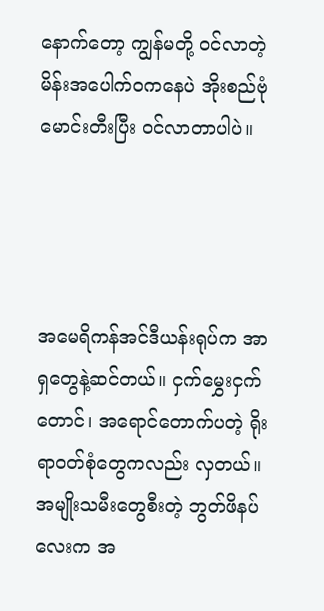နောက်တော့ ကျွန်မတို့ ဝင်လာတဲ့ မိန်းအပေါက်ဝကနေပဲ အိုးစည်ဗုံမောင်းတီးပြီး ဝင်လာတာပါပဲ။




အမေရိကန်အင်ဒီယန်းရုပ်က အာရှတွေနဲ့ဆင်တယ်။ ငှက်မွှေးငှက်တောင်၊ အရောင်တောက်ပတဲ့ ရိုးရာဝတ်စုံတွေကလည်း လှတယ်။ အမျိုးသမီးတွေစီးတဲ့ ဘွတ်ဖိနပ်လေးက အ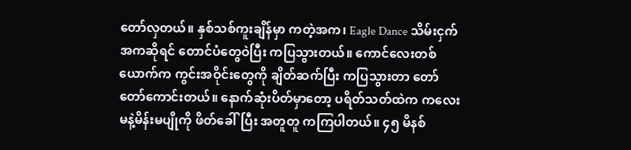တော်လှတယ်။ နှစ်သစ်ကူးချိန်မှာ ကတဲ့အက၊ Eagle Dance သိမ်းငှက်အကဆိုရင် တောင်ပံတွေဝဲပြီး ကပြသွားတယ်။ ကောင်လေးတစ်ယောက်က ကွင်းအဝိုင်းတွေကို ချိတ်ဆက်ပြီး ကပြသွားတာ တော်တော်ကောင်းတယ်။ နောက်ဆုံးပိတ်မှာတော့ ပရိတ်သတ်ထဲက ကလေးမနဲ့မိန်းမပျိုကို ဖိတ်ခေါ်ပြီး အတူတူ ကကြပါတယ်။ ၄၅ မိနစ်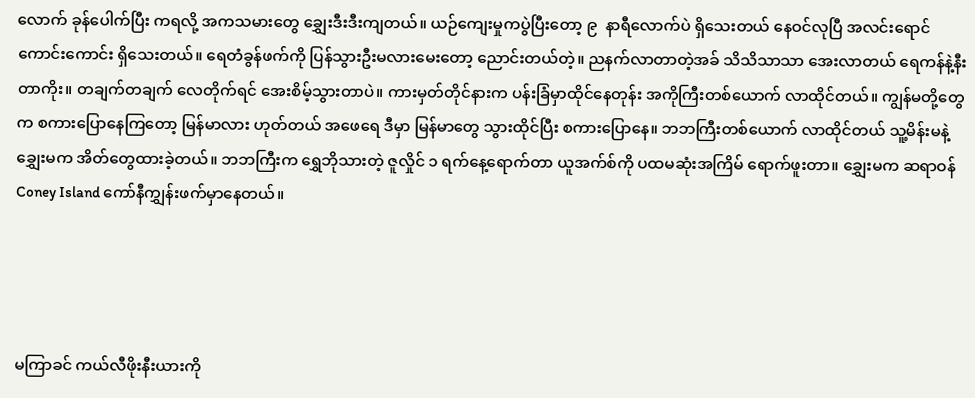လောက် ခုန်ပေါက်ပြီး ကရလို့ အကသမားတွေ ချွှေးဒီးဒီးကျတယ်။ ယဉ်ကျေးမှုကပွဲပြီးတော့ ၉  နာရီလောက်ပဲ ရှိသေးတယ် နေဝင်လုပြီ အလင်းရောင်ကောင်းကောင်း ရှိသေးတယ်။ ရေတံခွန်ဖက်ကို ပြန်သွားဦးမလားမေးတော့ ညောင်းတယ်တဲ့။ ညနက်လာတာတဲ့အခ် သိသိသာသာ အေးလာတယ် ရေကန်နဲ့နီးတာကိုး။ တချက်တချက် လေတိုက်ရင် အေးစိမ့်သွားတာပဲ။ ကားမှတ်တိုင်နားက ပန်းခြံမှာထိုင်နေတုန်း အကိုကြီးတစ်ယောက် လာထိုင်တယ်။ ကျွန်မတို့တွေက စကားပြောနေကြတော့ မြန်မာလား ဟုတ်တယ် အဖေရေ ဒီမှာ မြန်မာတွေ သွားထိုင်ပြီး စကားပြောနေ။ ဘဘကြီးတစ်ယောက် လာထိုင်တယ် သူ့မိန်းမနဲ့‌ ချွှေးမက အိတ်တွေထားခဲ့တယ်။ ဘဘကြီးက ရွှေဘိုသားတဲ့ ဇူလှိုင် ၁ ရက်နေ့ရောက်တာ ယူအက်စ်ကို ပထမဆုံးအကြိမ် ရောက်ဖူးတာ။‌ ချွှေးမက ဆရာဝန် Coney Island ကော်နီကျွှန်းဖက်မှာနေတယ်။




မကြာခင် ကယ်လီဖိုးနီးယားကို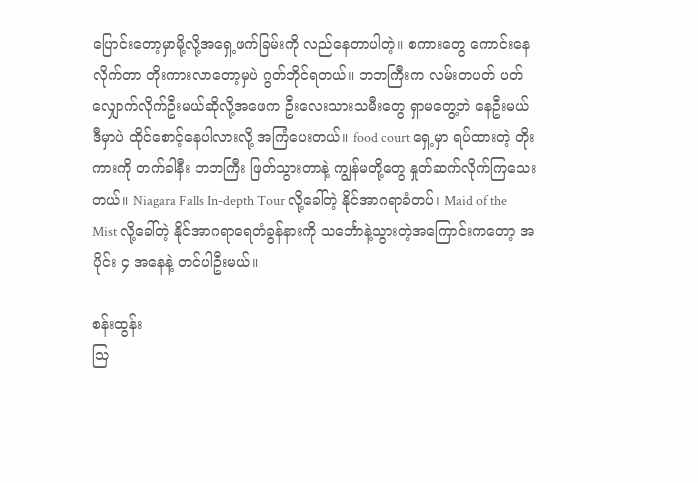ပြောင်းတော့မှာမို့လို့အရှေ့ဖက်ခြမ်းကို လည်နေတာပါတဲ့။ စကား‌တွေ ကောင်းနေလိုက်တာ တိုးကားလာတော့မှပဲ ဂွတ်ဘိုင်ရတယ်။ ဘဘကြီးက လမ်းတပတ် ပတ်လျှောက်လိုက်ဦးမယ်ဆိုလို့အဖေက ဦးလေးသားသမီးတွေ ရှာမတွေ့ဘဲ နေဦးမယ် ဒီမှာပဲ ထိုင်စောင့်နေပါလားလို့ အကြံပေးတယ်။ food court ရှေ့မှာ ရပ်ထားတဲ့ တိုးကားကို တက်ခါနီး ဘဘကြီး ဖြတ်သွားတာနဲ့ ကျွန်မတို့တွေ နှုတ်ဆက်လိုက်ကြသေးတယ်။ Niagara Falls In-depth Tour လို့ခေါ်တဲ့ နိုင်အာဂရာခံတပ်၊ Maid of the Mist လို့ခေါ်တဲ့ နိုင်အာဂရာရေတံခွန်နားကို သင်္ဘောနဲ့သွားတဲ့အကြောင်းကတော့ အပိုင်း ၄ အနေနဲ့ တင်ပါဦးမယ်။

စန်းထွန်း
သြ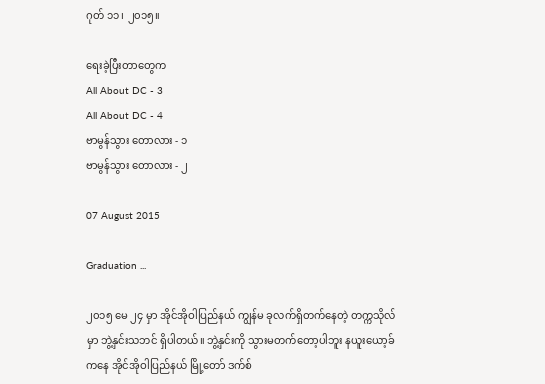ဂုတ် ၁၁၊ ၂၀၁၅။

ရေးခဲ့ပြီးတာတွေက
All About DC - 3
All About DC - 4
ဗာမွန်သွား တောလား - ၁
ဗာမွန်သွား တောလား - ၂

07 August 2015

Graduation ...

၂၀၁၅ မေ ၂၄ မှာ အိုင်အိုဝါပြည်နယ် ကျွန်မ ခုလက်ရှိတက်နေတဲ့ တက္ကသိုလ်မှာ ဘွဲ့နှင်းသဘင် ရှိပါတယ်။ ဘွဲ့နှင်းကို သွားမတက်တော့ပါဘူး နယူးယော့ခ်ကနေ အိုင်အိုဝါပြည်နယ် မြို့တော် ဒက်စ်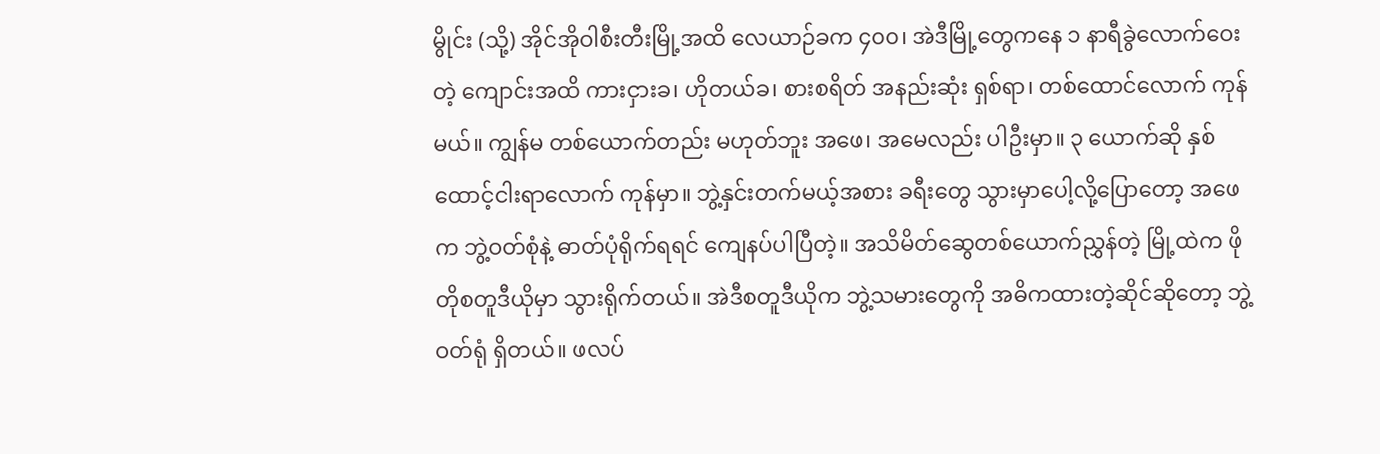မွိုင်း (သို့) အိုင်အိုဝါစီးတီးမြို့အထိ လေယာဉ်ခက ၄၀၀၊ အဲဒီမြို့တွေကနေ ၁ နာရီခွဲလောက်ဝေးတဲ့ ကျောင်းအထိ ကားငှားခ၊ ဟိုတယ်ခ၊ စားစရိတ် အနည်းဆုံး ရှစ်ရာ၊ တစ်ထောင်လောက် ကုန်မယ်။ ကျွန်မ တစ်ယောက်တည်း မဟုတ်ဘူး အဖေ၊ အမေလည်း ပါဦးမှာ။ ၃ ယောက်ဆို နှစ်ထောင့်ငါးရာလောက် ကုန်မှာ။ ဘွဲ့နှင်းတက်မယ့်အစား ခရီးတွေ သွားမှာပေါ့လို့ပြောတော့ အဖေက ဘွဲ့ဝတ်စုံနဲ့ ဓာတ်ပုံရိုက်ရရင် ကျေနပ်ပါပြီတဲ့။ အသိမိတ်ဆွေတစ်ယောက်ညွှန်တဲ့ မြို့ထဲက ဖိုတိုစတူဒီယိုမှာ သွားရိုက်တယ်။ အဲဒီစတူဒီယိုက ဘွဲ့သမားတွေကို အဓိကထားတဲ့ဆိုင်ဆိုတော့ ဘွဲ့ဝတ်ရုံ ရှိတယ်။ ဖလပ်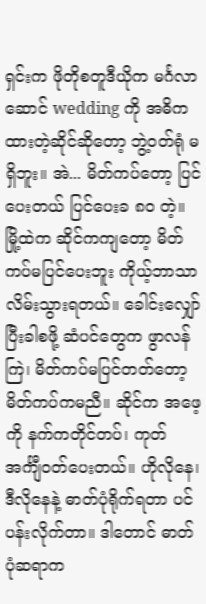ရှင်းက ဖိုတိုစတူဒီယိုက မင်္ဂလာဆောင် wedding ကို အဓိကထားတဲ့ဆိုင်ဆိုတော့ ဘွဲ့ဝတ်ရုံ မရှိဘူး။ အဲ... မိတ်ကပ်တော့ ပြင်ပေးတယ် ပြင်ပေးခ ၈၀ တဲ့။ မြို့ထဲက ဆိုင်ကကျတော့ မိတ်ကပ်မပြင်ပေးဘူး ကိုယ့်ဘာသာ လိမ်းသွားရတယ်။ ခေါင်းလျှော်ပြီးခါစဖို့ ဆံပင်တွေက ဖွာလန်ကြဲ၊ မိတ်ကပ်မပြင်တတ်တော့ မိတ်ကပ်ကမညီ။ ဆိုင်က အဖေ့ကို နက်ကတိုင်တပ်၊ ကုတ်အင်္ကျီဝတ်ပေးတယ်။ ဟိုလိုနေ၊ ဒီလိုနေနဲ့ ဓာတ်ပုံရိုက်ရတာ ပင်ပန်းလိုက်တာ။ ဒါတောင် ဓာတ်ပုံဆရာက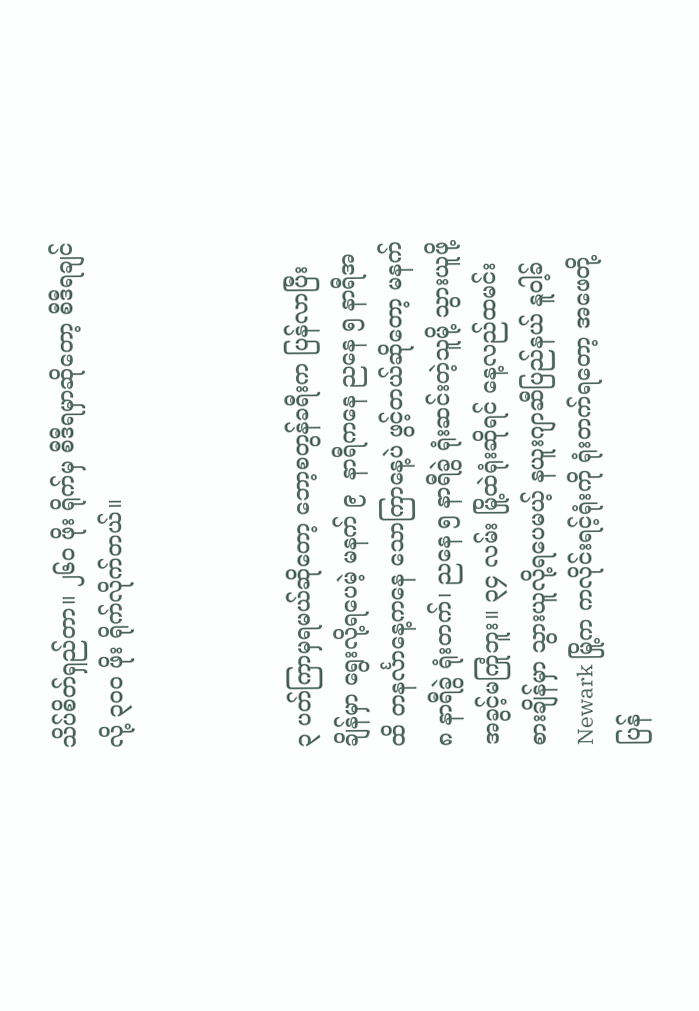သိပ်စိတ်ရှည်တာ။ ၂၆၀ ဖိုး ရိုက်မှ စီဒီရမှာဆိုတော့ စီဒီရချင်လို့ ၃၀၀ ဖိုး ရိုက်လိုက်တယ်။



၃ ပတ်ကြာမှရမယ်ဆိုတော့ ဘော့စတွန်ခရီးက ပြန်လာပြီးချိန်မှာ ရွေးလို့ရပေမဲ့ မနက် ၉  နာရီကနေ ညနေ ၅ နာရီအထိ တနင်္လာနေ့ကနေ သောကြာနေ့ပဲ ဖွင့်တယ်ဆိုတော့ မနက် ၈ နာရီခွဲ ရုံးတက်၊ ညနေ ၅ နာရီခွဲ ရုံးဆင်းတဲ့သူမို့ သွားယူဖို့ အခွင့်မကြုံဘူး။ ၃၄ လမ်း မြို့ထဲရုံးဆိုရင် နေ့လည်ထမင်းစားချိန်မှာ သွားယူလို့ရပေမယ့် နယူးဂျာဆီပြည်နယ် နူဝါ့ခ် Newark မြို့က ကလိုင်းရင့်ရုံးကို ရုံးတက်ရတော့ အဖေတို့ ပြန်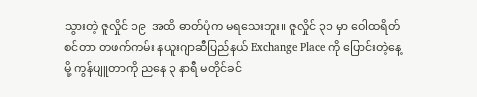သွားတဲ့ ဇူလှိုင် ၁၉  အထိ ဓာတ်ပုံက မရသေးဘူး။ ဇူလှိုင် ၃၁ မှာ ဝေါထရိတ်စင်တာ တဖက်ကမ်း နယူးဂျာဆီပြည်နယ် Exchange Place ကို ပြောင်းတဲ့နေ့မို့ ကွန်ပျူတာကို ညနေ ၃ နာရီ မတိုင်ခင်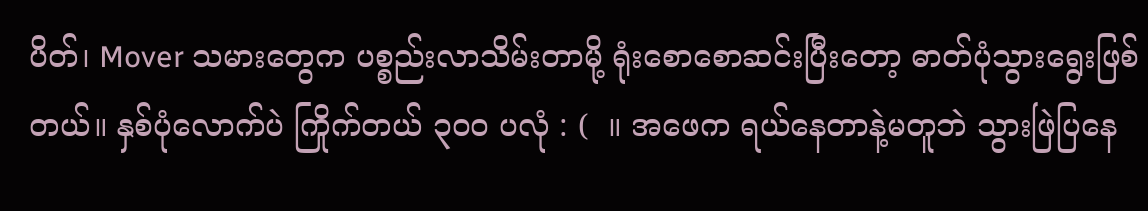ပိတ်၊ Mover သမားတွေက ပစ္စည်းလာသိမ်းတာမို့ ရုံးစောစောဆင်းပြီးတော့ ဓာတ်ပုံသွားရွေးဖြစ်တယ်။ နှစ်ပုံလောက်ပဲ ကြိုက်တယ် ၃၀၀ ပလုံ : (  ။ အဖေက ရယ်နေတာနဲ့မတူဘဲ သွားဖြဲပြနေ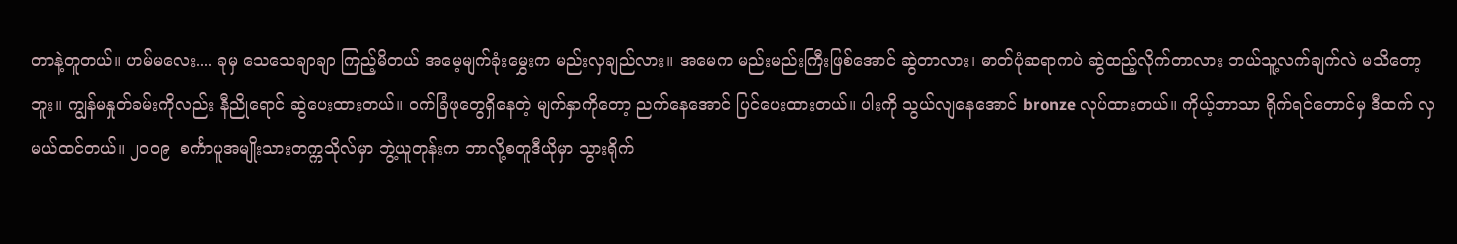တာနဲ့တူတယ်။ ဟမ်မလေး.... ခုမှ သေသေချာချာ ကြည့်မိတယ် အမေ့မျက်ခုံးမွှေးက မည်းလှချည်လား။ အမေက မည်းမည်းကြီးဖြစ်အောင် ဆွဲတာလား၊ ဓာတ်ပုံဆရာကပဲ ဆွဲထည့်လိုက်တာလား ဘယ်သူ့လက်ချက်လဲ မသိတော့ဘူး။ ကျွန်မနှုတ်ခမ်းကိုလည်း နီညိုရောင် ဆွဲပေးထားတယ်။ ဝက်ခြံဖုတွေရှိနေတဲ့ မျက်နှာကိုတော့ ညက်နေအောင် ပြင်ပေးထားတယ်။ ပါးကို သွယ်လျနေအောင် bronze လုပ်ထားတယ်။ ကိုယ့်ဘာသာ ရိုက်ရင်တောင်မှ ဒီထက် လှမယ်ထင်တယ်။ ၂၀၀၉  စင်္ကာပူအမျိုးသားတက္ကသိုလ်မှာ ဘွဲ့ယူတုန်းက ဘာလို့စတူဒီယိုမှာ သွားရိုက်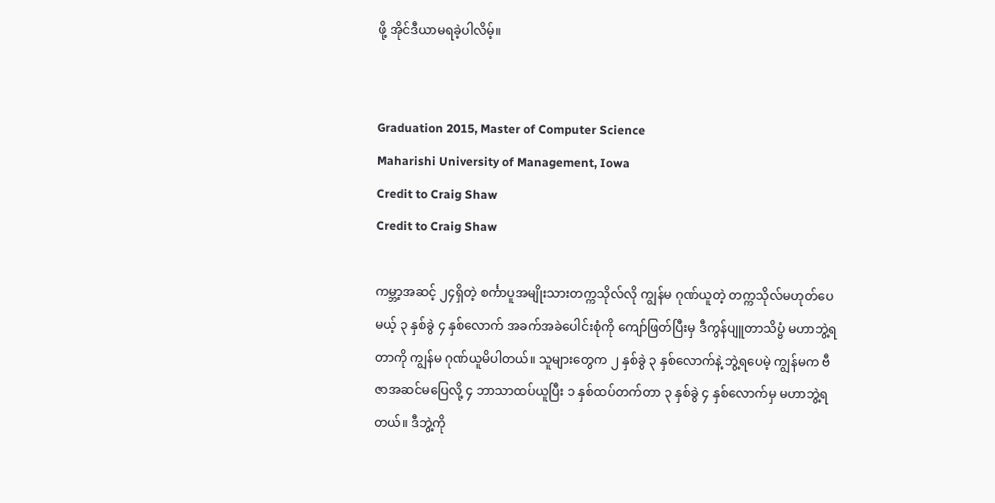ဖို့ အိုင်ဒီယာမရခဲ့ပါလိမ့်။


Graduation 2015, Master of Computer Science
Maharishi University of Management, Iowa
Credit to Craig Shaw
Credit to Craig Shaw

ကမ္ဘာ့အဆင့် ၂၄ရှိတဲ့ စင်္ကာပူအမျိုးသားတက္ကသိုလ်လို ကျွန်မ ဂုဏ်ယူတဲ့ တက္ကသိုလ်မဟုတ်ပေမယ့် ၃ နှစ်ခွဲ ၄ နှစ်လောက် အခက်အခဲပေါင်းစုံကို ကျော်ဖြတ်ပြီးမှ ဒီကွန်ပျူတာသိပ္ဗံ မဟာဘွဲ့ရတာကို ကျွန်မ ဂုဏ်ယူမိပါတယ်။ သူများတွေက ၂ နှစ်ခွဲ ၃ နှစ်လောက်နဲ့ ဘွဲ့ရပေမဲ့ ကျွန်မက ဗီဇာအဆင်မပြေလို့ ၄ ဘာသာထပ်ယူပြီး ၁ နှစ်ထပ်တက်တာ ၃ နှစ်ခွဲ ၄ နှစ်လောက်မှ မဟာဘွဲ့ရတယ်။ ဒီဘွဲ့ကို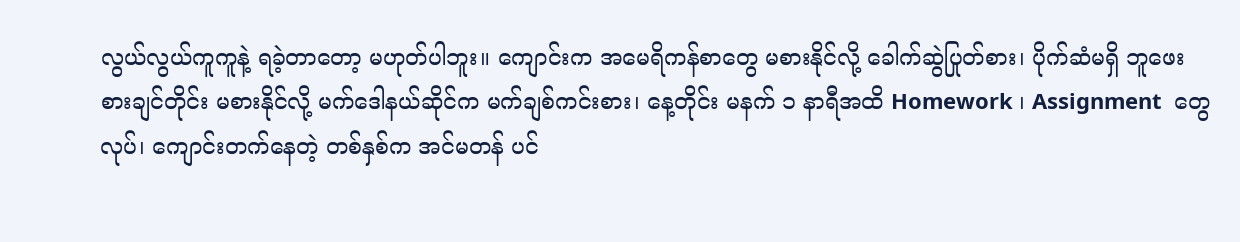လွယ်လွယ်ကူကူနဲ့ ရခဲ့တာတော့ မဟုတ်ပါဘူး။ ကျောင်းက အမေရိကန်စာတွေ မစားနိုင်လို့ ခေါက်ဆွဲပြုတ်စား၊ ပိုက်ဆံမရှိ ဘူဖေး စားချင်တိုင်း မစားနိုင်လို့ မက်ဒေါနယ်ဆိုင်က မက်ချစ်ကင်းစား၊ နေ့တိုင်း မနက် ၁ နာရီအထိ Homework ၊ Assignment  တွေလုပ်၊ ကျောင်းတက်နေတဲ့ တစ်နှစ်က အင်မတန် ပင်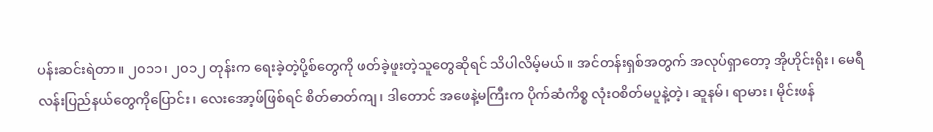ပန်းဆင်းရဲတာ။ ၂၀၁၁၊ ၂၀၁၂ တုန်းက ရေးခဲ့တဲ့ပို့စ်တွေကို ဖတ်ခဲ့ဖူးတဲ့သူတွေဆိုရင် သိပါလိမ့်မယ်။ အင်တန်းရှစ်အတွက် အလုပ်ရှာတော့ အိုဟိုင်းရိုး၊ မေရီလန်းပြည်နယ်တွေကိုပြောင်း၊ လေးအော့ဖ်ဖြစ်ရင် စိတ်ဓာတ်ကျ၊ ဒါတောင် အဖေနဲ့မကြီးက ပိုက်ဆံကိစ္စ လုံးဝစိတ်မပူနဲ့တဲ့၊ ဆူနမ်၊ ရာမား၊ မိုင်းဖန်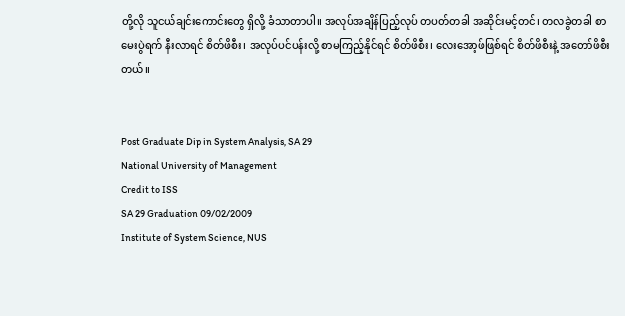တို့လို သူငယ်ချင်းကောင်းတွေ ရှိလို့ ခံသာတာပါ။ အလုပ်အချိန်ပြည့်လုပ် တပတ်တခါ အဆိုင်းမင့်တင်၊ တလခွဲတခါ စာမေးပွဲရက် နီးလာရင် စိတ်ဖိစီး၊ အလုပ်ပင်ပန်းလို့ စာမကြည့်နိုင်ရင် စိတ်ဖိစီး၊ လေးအော့ဖ်ဖြစ်ရင် စိတ်ဖိစီးနဲ့ အတော်ဖိစီးတယ်။


Post Graduate Dip in System Analysis, SA 29
National University of Management
Credit to ISS
SA 29 Graduation 09/02/2009
Institute of System Science, NUS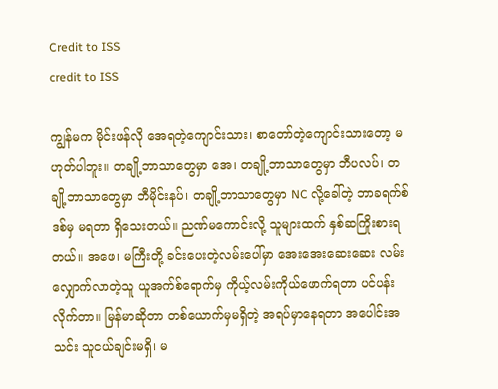Credit to ISS
credit to ISS

ကျွန်မက မိုင်းဖန်လို အေရတဲ့ကျောင်းသား၊ စာတော်တဲ့ကျောင်းသားတော့ မဟုတ်ပါဘူး။ တချို့ဘာသာတွေမှာ အေ၊ တချို့ဘာသာတွေမှာ ဘီပလပ်၊ တချို့ဘာသာတွေမှာ ဘီမိုင်းနပ်၊ တချို့ဘာသာတွေမှာ NC လို့ခေါ်တဲ့ ဘာခရက်စ်ဒစ်မှ မရတာ ရှိသေးတယ်။ ညဏ်မကောင်းလို့ သူများထက် နှစ်ဆကြိုးစားရတယ်။ အဖေ၊ မကြီးတို့ ခင်းပေးတဲ့လမ်းပေါ်မှာ အေးအေးဆေးဆေး လမ်းလျှောက်လာတဲ့သူ ယူအက်စ်ရောက်မှ ကိုယ့်လမ်းကိုယ်ဖောက်ရတာ ပင်ပန်းလိုက်တာ။ မြန်မာဆိုတာ တစ်ယောက်မှမရှိတဲ့ အရပ်မှာနေရတာ အပေါင်းအသင်း သူငယ်ချင်းမရှိ၊ မ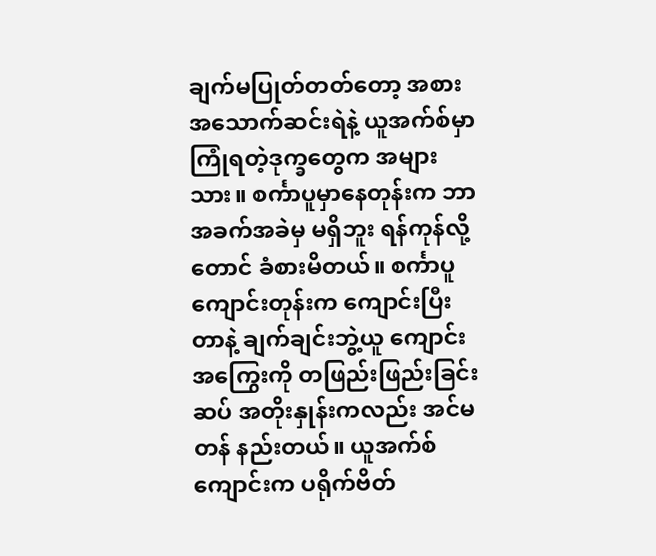ချက်မပြုတ်တတ်တော့ အစားအသောက်ဆင်းရဲနဲ့ ယူအက်စ်မှာ ကြုံရတဲ့ဒုက္ခတွေက အများသား။ စင်္ကာပူမှာနေတုန်းက ဘာအခက်အခဲမှ မရှိဘူး ရန်ကုန်လို့တောင် ခံစားမိတယ်။ စင်္ကာပူကျောင်းတုန်းက ကျောင်းပြီးတာနဲ့ ချက်ချင်းဘွဲ့ယူ ကျောင်းအကြွေးကို တဖြည်းဖြည်းခြင်းဆပ် အတိုးနှုန်းကလည်း အင်မတန် နည်းတယ်။ ယူအက်စ်ကျောင်းက ပရိုက်ဗိတ်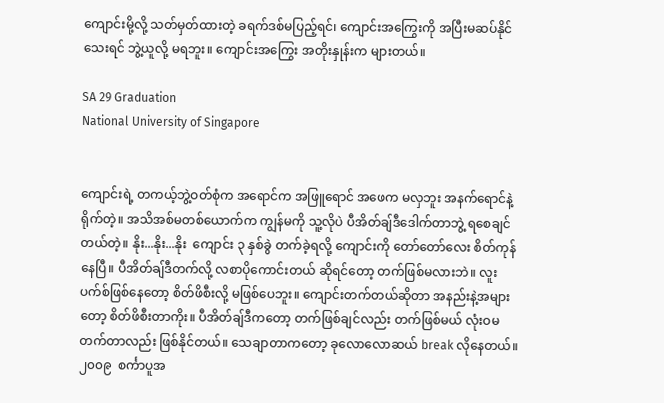ကျောင်းမို့လို့ သတ်မှတ်ထားတဲ့ ခရက်ဒစ်မပြည့်ရင်၊ ကျောင်းအကြွေးကို အပြီးမဆပ်နိုင်သေးရင် ဘွဲ့ယူလို့ မရဘူး။ ကျောင်းအကြွေး အတိုးနှုန်းက များတယ်။

SA 29 Graduation
National University of Singapore


ကျောင်းရဲ့ တကယ့်ဘွဲ့ဝတ်စုံက အရောင်က အဖြူရောင် အဖေက မလှဘူး အနက်ရောင်နဲ့ရိုက်တဲ့။ အသိအစ်မတစ်ယောက်က ကျွန်မကို သူ့လိုပဲ ပီအိတ်ချ်ဒီဒေါက်တာဘွဲ့ ရစေချင်တယ်တဲ့။ နိုး...နိုး...နိုး  ကျောင်း ၃ နှစ်ခွဲ တက်ခဲ့ရလို့ ကျောင်းကို တော်တော်လေး စိတ်ကုန်နေပြီ။ ပီအိတ်ချ်ဒီတက်လို့ လစာပိုကောင်းတယ် ဆိုရင်တော့ တက်ဖြစ်မလားဘဲ။ လူးပက်စ်ဖြစ်နေတော့ စိတ်ဖိစီးလို့ မဖြစ်ပေဘူး။ ကျောင်းတက်တယ်ဆိုတာ အနည်းနဲ့အများတော့ စိတ်ဖိစီးတာကိုး။ ပီအိတ်ချ်ဒီကတော့ တက်ဖြစ်ချင်လည်း တက်ဖြစ်မယ် လုံးဝမတက်တာလည်း ဖြစ်နိုင်တယ်။ သေချာတာကတော့ ခုလောလောဆယ် break လိုနေတယ်။ ၂၀၀၉  စင်္ကာပူအ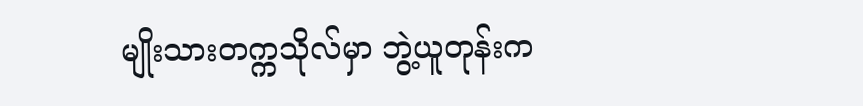မျိုးသားတက္ကသိုလ်မှာ ဘွဲ့ယူတုန်းက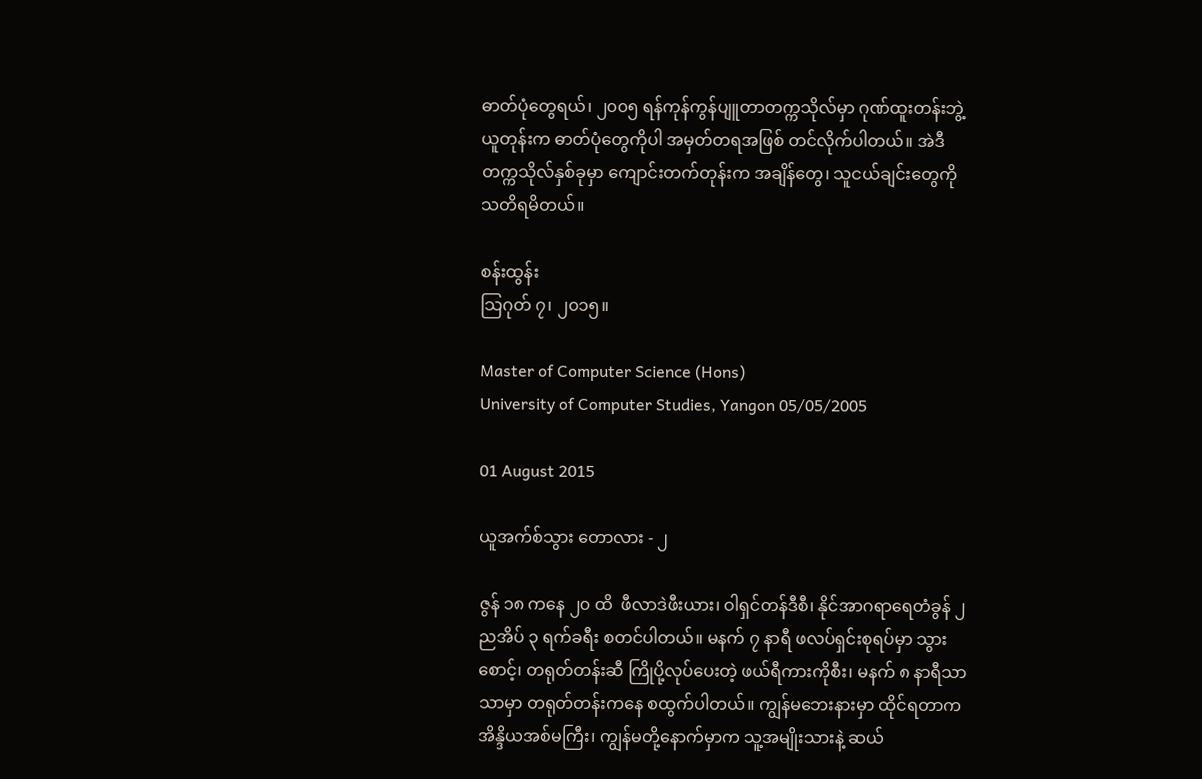ဓာတ်ပုံတွေရယ်၊ ၂၀၀၅ ရန်ကုန်ကွန်ပျူတာတက္ကသိုလ်မှာ ဂုဏ်ထူးတန်းဘွဲ့ယူတုန်းက ဓာတ်ပုံတွေကိုပါ အမှတ်တရအဖြစ် တင်လိုက်ပါတယ်။ အဲဒီတက္ကသိုလ်နှစ်ခုမှာ ကျောင်းတက်တုန်းက အချိန်တွေ၊ သူငယ်ချင်းတွေကို သတိရမိတယ်။

စန်းထွန်း
သြဂုတ် ၇၊ ၂၀၁၅။

Master of Computer Science (Hons)
University of Computer Studies, Yangon 05/05/2005

01 August 2015

ယူအက်စ်သွား တောလား - ၂

ဇွန် ၁၈ ကနေ ၂၀ ထိ  ဖီလာဒဲဖီးယား၊ ဝါရှင်တန်ဒီစီ၊ နိုင်အာဂရာရေတံခွန် ၂ ညအိပ် ၃ ရက်ခရီး စတင်ပါတယ်။ မနက် ၇ နာရီ ဖလပ်ရှင်းစုရပ်မှာ သွားစောင့်၊ တရုတ်တန်းဆီ ကြိုပို့လုပ်ပေးတဲ့ ဖယ်ရီကားကိုစီး၊ မနက် ၈ နာရီသာသာမှာ တရုတ်တန်းကနေ စထွက်ပါတယ်။ ကျွန်မဘေးနားမှာ ထိုင်ရတာက အိန္ဒိယအစ်မကြီး၊ ကျွန်မတို့နောက်မှာက သူ့အမျိုးသားနဲ့ ဆယ်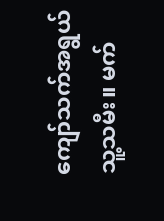ကျော်သက်အရွယ် သူ့သမီး။ မက်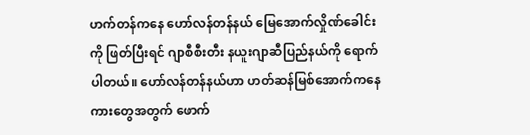ဟက်တန်ကနေ ဟော်လန်တန်နယ် မြေအောက်လှိုဏ်ခေါင်းကို ဖြတ်ပြီးရင် ဂျာစီစီးတီး နယူးဂျာဆီပြည်နယ်ကို ရောက်ပါတယ်။ ဟော်လန်တန်နယ်ဟာ ဟတ်ဆန်မြစ်အောက်ကနေ ကားတွေအတွက် ဖောက်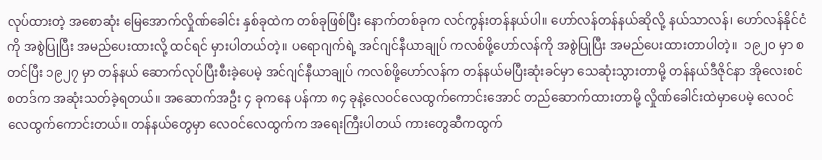လုပ်ထားတဲ့ အစောဆုံး မြေအောက်လှိုဏ်ခေါင်း နှစ်ခုထဲက တစ်ခုဖြစ်ပြီး နောက်တစ်ခုက လင်ကွန်းတန်နယ်ပါ။ ဟော်လန်တန်နယ်ဆိုလို့ နယ်သာလန်၊ ဟော်လန်နိုင်ငံကို အစွဲပြုပြီး အမည်ပေးထားလို့ ထင်ရင် မှားပါတယ်တဲ့။ ပရောဂျက်ရဲ့ အင်ဂျင်နီယာချုပ် ကလစ်ဖို့ဟော်လန်ကို အစွဲပြုပြီး အမည်ပေးထားတာပါတဲ့။  ၁၉၂၀ မှာ စတင်ပြီး ၁၉၂၇ မှာ တန်နယ် ဆောက်လုပ်ပြီးစီးခဲ့ပေမဲ့ အင်ဂျင်နီယာချုပ် ကလစ်ဖို့ဟော်လန်က တန်နယ်မပြီးဆုံးခင်မှာ သေဆုံးသွားတာမို့ တန်နယ်ဒီဇိုင်နာ အိုလေးစင်စတဒ်က အဆုံးသတ်ခဲ့ရတယ်။ အဆောက်အဦး ၄ ခုကနေ ပန်ကာ ၈၄ ခုနဲ့လေဝင်လေထွက်ကောင်းအောင် တည်ဆောက်ထားတာမို့ လှိုဏ်ခေါင်းထဲမှာပေမဲ့ လေဝင်လေထွက်ကောင်းတယ်။ တန်နယ်တွေမှာ လေဝင်လေထွက်က အရေးကြီးပါတယ် ကားတွေဆီကထွက်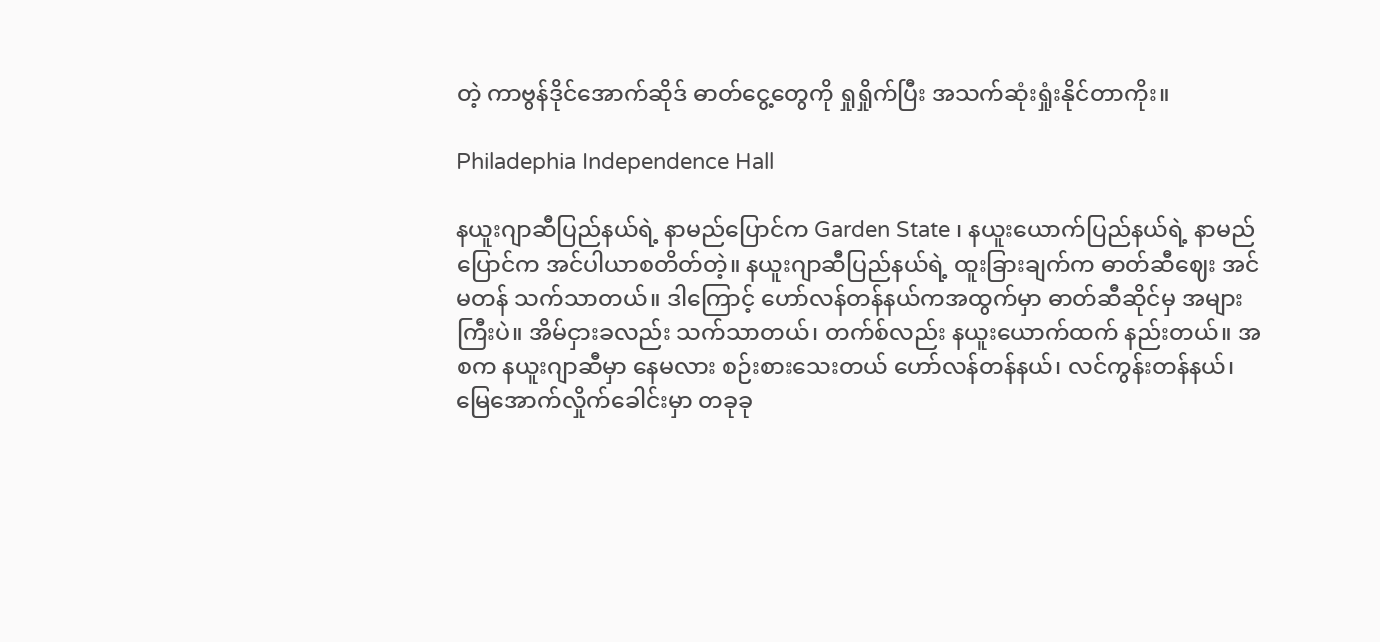တဲ့ ကာဗွန်ဒိုင်အောက်ဆိုဒ် ဓာတ်ငွေ့တွေကို ရှုရှိုက်ပြီး အသက်ဆုံးရှုံးနိုင်တာကိုး။

Philadephia Independence Hall

နယူးဂျာဆီပြည်နယ်ရဲ့ နာမည်ပြောင်က Garden State ၊ နယူးယောက်ပြည်နယ်ရဲ့ နာမည်ပြောင်က အင်ပါယာစတိတ်တဲ့။ နယူးဂျာဆီပြည်နယ်ရဲ့ ထူးခြားချက်က ဓာတ်ဆီဈေး အင်မတန် သက်သာတယ်။ ဒါကြောင့် ဟော်လန်တန်နယ်ကအထွက်မှာ ဓာတ်ဆီဆိုင်မှ အများကြီးပဲ။ အိမ်ငှားခလည်း သက်သာတယ်၊ တက်စ်လည်း နယူးယောက်ထက် နည်းတယ်။ အစက နယူးဂျာဆီမှာ နေမလား စဉ်းစားသေးတယ် ဟော်လန်တန်နယ်၊ လင်ကွန်းတန်နယ်၊ မြေအောက်လှိုက်ခေါင်းမှာ တခုခု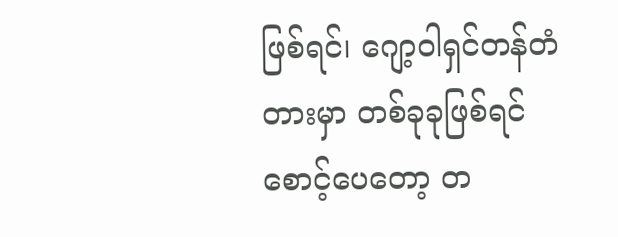ဖြစ်ရင်၊ ဂျော့ဝါရှင်တန်တံတားမှာ တစ်ခုခုဖြစ်ရင် စောင့်ပေတော့ တ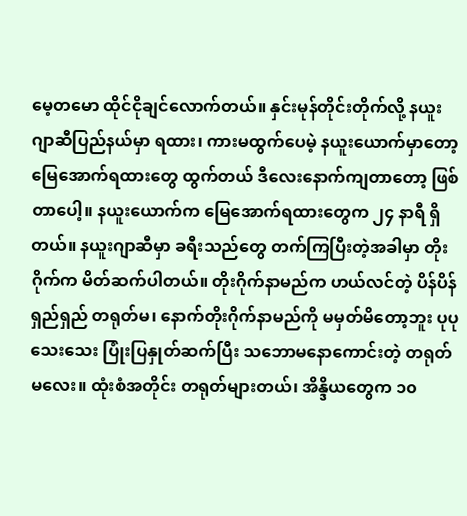မေ့တမော ထိုင်ငိုချင်လောက်တယ်။ နှင်းမုန်တိုင်းတိုက်လို့ နယူးဂျာဆီပြည်နယ်မှာ ရထား၊ ကားမထွက်ပေမဲ့ နယူးယောက်မှာတော့ မြေအောက်ရထားတွေ ထွက်တယ် ဒီလေးနောက်ကျတာတော့ ဖြစ်တာပေါ့။ နယူးယောက်က မြေအောက်ရထားတွေက ၂၄ နာရီ ရှိတယ်။ နယူးဂျာဆီမှာ ခရီးသည်တွေ တက်ကြပြီးတဲ့အခါမှာ တိုးဂိုက်က မိတ်ဆက်ပါတယ်။ တိုးဂိုက်နာမည်က ဟယ်လင်တဲ့ ပိန်ပိန်ရှည်ရှည် တရုတ်မ၊ နောက်တိုးဂိုက်နာမည်ကို မမှတ်မိတော့ဘူး ပုပုသေးသေး ပြုံးပြနှုတ်ဆက်ပြီး သဘောမနောကောင်းတဲ့ တရုတ်မလေး။ ထုံးစံအတိုင်း တရုတ်များတယ်၊ အိန္ဒိယတွေက ၁၀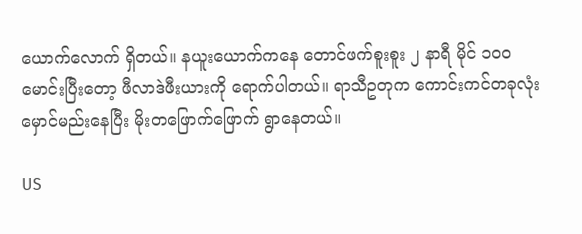ယောက်လောက် ရှိတယ်။ နယူးယောက်ကနေ တောင်ဖက်စူးစူး ၂ နာရီ မိုင် ၁၀၀ မောင်းပြီးတော့ ဖီလာဒဲဖီးယားကို ရောက်ပါတယ်။ ရာသီဥတုက ကောင်းကင်တခုလုံး မှောင်မည်းနေပြီး မိုးတဖြောက်ဖြောက် ရွာနေတယ်။

US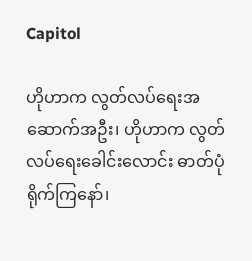Capitol

ဟိုဟာက လွတ်လပ်ရေးအဆောက်အဦး၊ ဟိုဟာက လွတ်လပ်ရေးခေါင်းလောင်း ဓာတ်ပုံရိုက်ကြနော်၊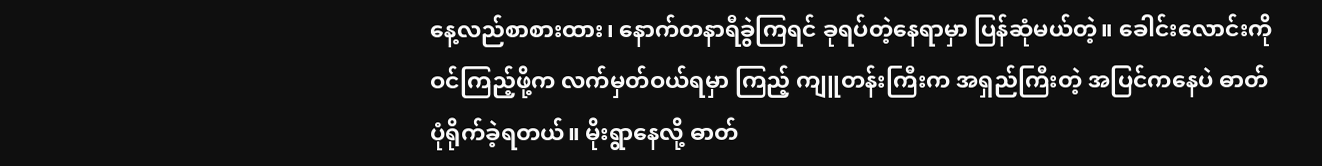နေ့လည်စာစားထား၊ နောက်တနာရီခွဲကြရင် ခုရပ်တဲ့နေရာမှာ ပြန်ဆုံမယ်တဲ့။ ခေါင်းလောင်းကိုဝင်ကြည့်ဖို့က လက်မှတ်ဝယ်ရမှာ ကြည့် ကျူတန်းကြီးက အရှည်ကြီးတဲ့ အပြင်ကနေပဲ ဓာတ်ပုံရိုက်ခဲ့ရတယ်။ မိုးရွာနေလို့ ဓာတ်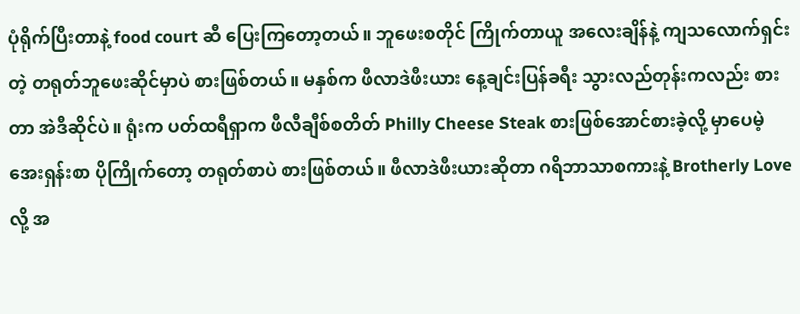ပုံရိုက်ပြီးတာနဲ့ food court ဆီ ပြေးကြတော့တယ်။ ဘူဖေးစတိုင် ကြိုက်တာယူ အလေးချိန်နဲ့ ကျသလောက်ရှင်းတဲ့ တရုတ်ဘူဖေးဆိုင်မှာပဲ စားဖြစ်တယ်။ မနှစ်က ဖီလာဒဲဖီးယား နေ့ချင်းပြန်ခရီး သွားလည်တုန်းကလည်း စားတာ အဲဒီဆိုင်ပဲ။ ရုံးက ပတ်ထရီရှာက ဖီလီချီစ်စတိတ် Philly Cheese Steak စားဖြစ်အောင်စားခဲ့လို့ မှာပေမဲ့ အေးရှန်းစာ ပိုကြိုက်တော့ တရုတ်စာပဲ စားဖြစ်တယ်။ ဖီလာဒဲဖီးယားဆိုတာ ဂရိဘာသာစကားနဲ့ Brotherly Love လို့ အ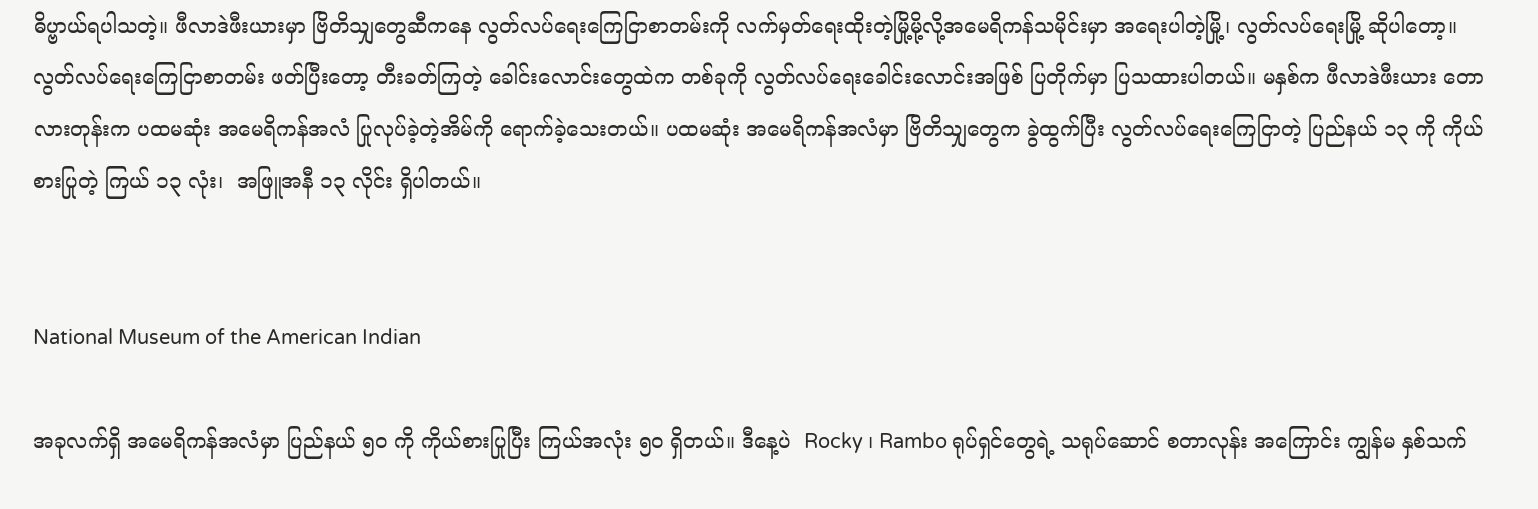ဓိပ္ဗာယ်ရပါသတဲ့။ ဖီလာဒဲဖီးယားမှာ ဗြိတိသျှတွေဆီကနေ လွတ်လပ်ရေးကြေငြာစာတမ်းကို လက်မှတ်ရေးထိုးတဲ့မြို့မို့လို့အမေရိကန်သမိုင်းမှာ အရေးပါတဲ့မြို့၊ လွတ်လပ်ရေးမြို့ ဆိုပါတော့။ လွတ်လပ်ရေးကြေငြာစာတမ်း ဖတ်ပြီးတော့ တီးခတ်ကြတဲ့ ခေါင်းလောင်းတွေထဲက တစ်ခုကို လွတ်လပ်ရေးခေါင်းလောင်းအဖြစ် ပြတိုက်မှာ ပြသထားပါတယ်။ မနှစ်က ဖီလာဒဲဖီးယား တောလားတုန်းက ပထမဆုံး အမေရိကန်အလံ ပြုလုပ်ခဲ့တဲ့အိမ်ကို ရောက်ခဲ့သေးတယ်။ ပထမဆုံး အမေရိကန်အလံမှာ ဗြိတိသျှတွေက ခွဲထွက်ပြီး လွတ်လပ်ရေးကြေငြာတဲ့ ပြည်နယ် ၁၃ ကို ကိုယ်စားပြုတဲ့ ကြယ် ၁၃ လုံး၊  အဖြူအနီ ၁၃ လိုင်း ရှိပါတယ်။


National Museum of the American Indian

အခုလက်ရှိ အမေရိကန်အလံမှာ ပြည်နယ် ၅၀ ကို ကိုယ်စားပြုပြီး ကြယ်အလုံး ၅၀ ရှိတယ်။ ဒီနေ့ပဲ  Rocky ၊ Rambo ရုပ်ရှင်တွေရဲ့ သရုပ်ဆောင် စတာလုန်း အကြောင်း ကျွန်မ နှစ်သက်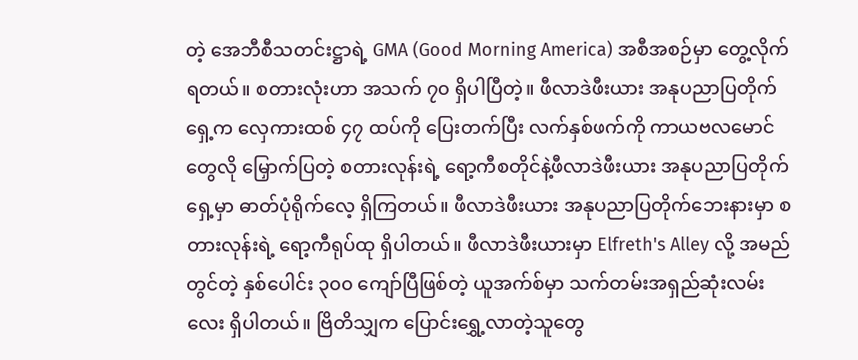တဲ့ အေဘီစီသတင်းဋ္ဌာရဲ့ GMA (Good Morning America) အစီအစဉ်မှာ တွေ့လိုက်ရတယ်။ စတားလုံးဟာ အသက် ၇၀ ရှိပါပြီတဲ့။ ဖီလာဒဲဖီးယား အနုပညာပြတိုက်ရှေ့က လှေကားထစ် ၄၇ ထပ်ကို ပြေးတက်ပြီး လက်နှစ်ဖက်ကို ကာယဗလမောင်တွေလို မြှောက်ပြတဲ့ စတားလုန်းရဲ့ ရော့ကီစတိုင်နဲ့ဖီလာဒဲဖီးယား အနုပညာပြတိုက်ရှေ့မှာ ဓာတ်ပုံရိုက်လေ့ ရှိကြတယ်။ ဖီလာဒဲဖီးယား အနုပညာပြတိုက်ဘေးနားမှာ စတားလုန်းရဲ့ ရော့ကီရုပ်ထု ရှိပါတယ်။ ဖီလာဒဲဖီးယားမှာ Elfreth's Alley လို့ အမည်တွင်တဲ့ နှစ်ပေါင်း ၃၀၀ ကျော်ပြီဖြစ်တဲ့ ယူအက်စ်မှာ သက်တမ်းအရှည်ဆုံးလမ်းလေး ရှိပါတယ်။ ဗြိတိသျှက ပြောင်းရွှေ့လာတဲ့သူတွေ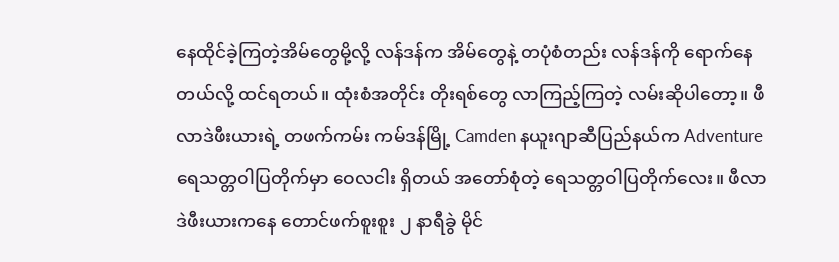နေထိုင်ခဲ့ကြတဲ့အိမ်တွေမို့လို့ လန်ဒန်က အိမ်တွေနဲ့ တပုံစံတည်း လန်ဒန်ကို ရောက်နေတယ်လို့ ထင်ရတယ်။ ထုံးစံအတိုင်း တိုးရစ်တွေ လာကြည့်ကြတဲ့ လမ်းဆိုပါတော့။ ဖီလာဒဲဖီးယားရဲ့ တဖက်ကမ်း ကမ်ဒန်မြို့ Camden နယူးဂျာဆီပြည်နယ်က Adventure ရေသတ္တဝါပြတိုက်မှာ ဝေလငါး ရှိတယ် အတော်စုံတဲ့ ရေသတ္တဝါပြတိုက်လေး။ ဖီလာဒဲဖီးယားကနေ တောင်ဖက်စူးစူး ၂ နာရီခွဲ မိုင်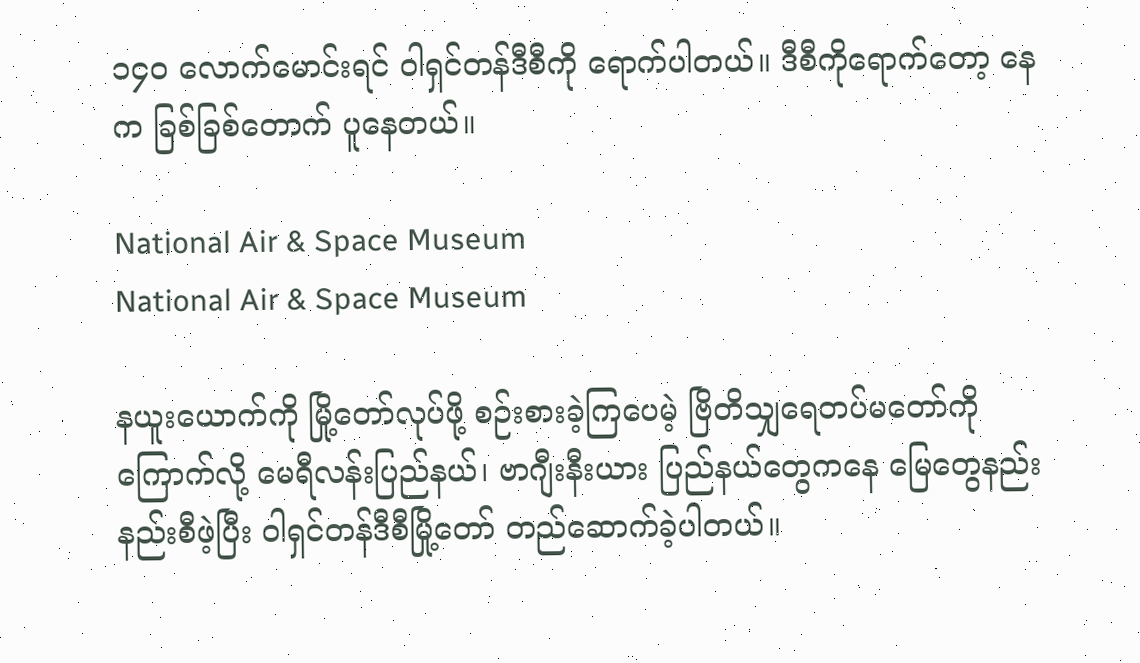၁၄၀ လောက်မောင်းရင် ဝါရှင်တန်ဒီစီကို ရောက်ပါတယ်။ ဒီစီကိုရောက်တော့ နေက ခြစ်ခြစ်တောက် ပူနေတယ်။

National Air & Space Museum
National Air & Space Museum

နယူးယောက်ကို မြို့တော်လုပ်ဖို့ စဉ်းစားခဲ့ကြပေမဲ့ ဗြိတိသျှရေတပ်မတော်ကို ကြောက်လို့ မေရီလန်းပြည်နယ်၊ ဗာဂျီးနီးယား ပြည်နယ်တွေကနေ မြေတွေနည်းနည်းစီဖဲ့ပြီး ဝါရှင်တန်ဒီစီမြို့တော် တည်ဆောက်ခဲ့ပါတယ်။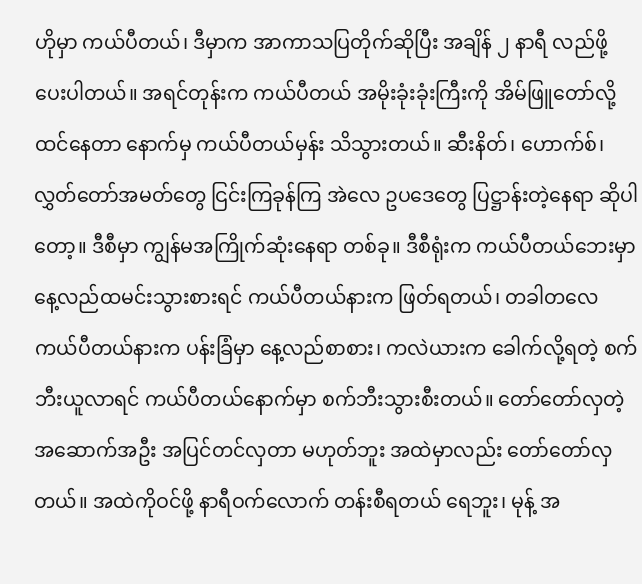ဟိုမှာ ကယ်ပီတယ်၊ ဒီမှာက အာကာသပြတိုက်ဆိုပြီး အချိန် ၂ နာရီ လည်ဖို့ ပေးပါတယ်။ အရင်တုန်းက ကယ်ပီတယ် အမိုးခုံးခုံးကြီးကို အိမ်ဖြူတော်လို့ ထင်နေတာ နောက်မှ ကယ်ပီတယ်မှန်း သိသွားတယ်။ ဆီးနိတ်၊ ဟောက်စ်၊ လွှတ်တော်အမတ်တွေ ငြင်းကြခုန်ကြ အဲလေ ဥပဒေတွေ ပြဋ္ဌာန်းတဲ့နေရာ ဆိုပါတော့။ ဒီစီမှာ ကျွန်မအကြိုက်ဆုံးနေရာ တစ်ခု။ ဒီစီရုံးက ကယ်ပီတယ်ဘေးမှာ နေ့လည်ထမင်းသွားစားရင် ကယ်ပီတယ်နားက ဖြတ်ရတယ်၊ တခါတလေ ကယ်ပီတယ်နားက ပန်းခြံမှာ နေ့လည်စာစား၊ ကလဲယားက ခေါက်လို့ရတဲ့ စက်ဘီးယူလာရင် ကယ်ပီတယ်နောက်မှာ စက်ဘီးသွားစီးတယ်။ တော်တော်လှတဲ့ အဆောက်အဦး အပြင်တင်လှတာ မဟုတ်ဘူး အထဲမှာလည်း တော်တော်လှတယ်။ အထဲကိုဝင်ဖို့ နာရီဝက်လောက် တန်းစီရတယ် ရေဘူး၊ မုန့် အ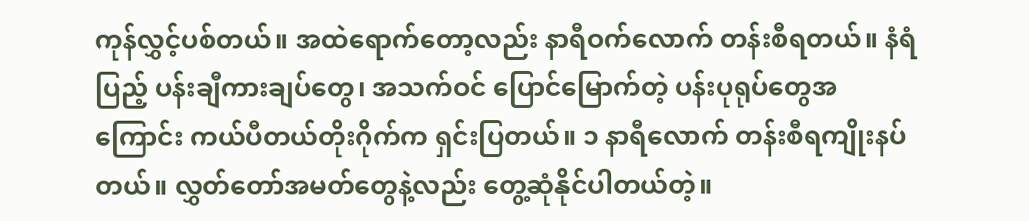ကုန်လွှင့်ပစ်တယ်။ အထဲရောက်တော့လည်း နာရီဝက်လောက် တန်းစီရတယ်။ နံရံပြည့် ပန်းချီကားချပ်တွေ၊ အသက်ဝင် ပြောင်မြောက်တဲ့ ပန်းပုရုပ်တွေအကြောင်း ကယ်ပီတယ်တိုးဂိုက်က ရှင်းပြတယ်။ ၁ နာရီလောက် တန်းစီရကျိုးနပ်တယ်။ လွှတ်တော်အမတ်တွေနဲ့လည်း တွေ့ဆုံနိုင်ပါတယ်တဲ့။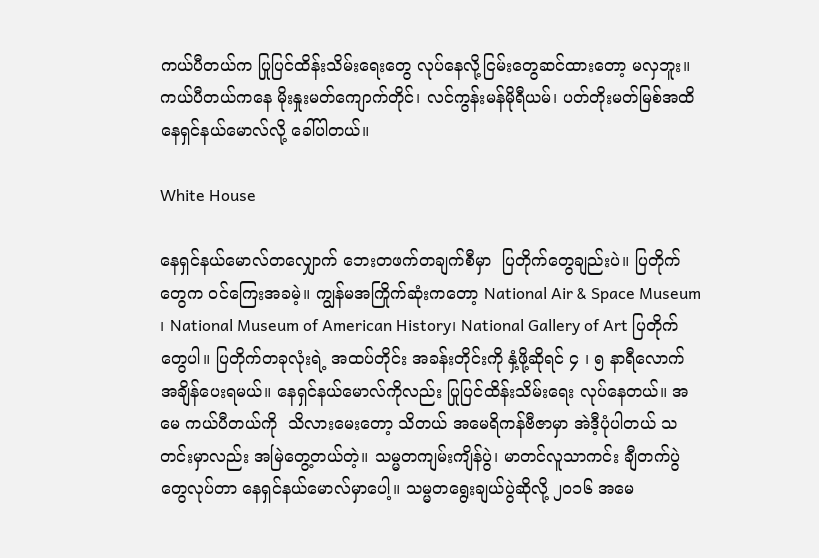ကယ်ပီတယ်က ပြုပြင်ထိန်းသိမ်းရေးတွေ လုပ်နေလို့ငြမ်းတွေဆင်ထားတော့ မလှဘူး။ ကယ်ပီတယ်ကနေ မိုးနှုးမတ်ကျောက်တိုင်၊ လင်ကွန်းမန်မိုရီယမ်၊ ပတ်တိုးမတ်မြစ်အထိ နေရှင်နယ်မောလ်လို့ ခေါ်ပါတယ်။

White House

နေရှင်နယ်မောလ်တလျှောက် ဘေးတဖက်တချက်စီမှာ  ပြတိုက်တွေချည်းပဲ။ ပြတိုက်တွေက ဝင်ကြေးအခမဲ့။ ကျွန်မအကြိုက်ဆုံးကတော့ National Air & Space Museum ၊ National Museum of American History၊ National Gallery of Art ပြတိုက်တွေပါ။ ပြတိုက်တခုလုံးရဲ့ အထပ်တိုင်း အခန်းတိုင်းကို နှံ့ဖို့ဆိုရင် ၄ ၊ ၅ နာရီလောက် အချိန်ပေးရမယ်။ နေရှင်နယ်မောလ်ကိုလည်း ပြုပြင်ထိန်းသိမ်းရေး လုပ်နေတယ်။ အမေ ကယ်ပီတယ်ကို  သိလားမေးတော့ သိတယ် အမေရိကန်ဗီဇာမှာ အဲဒီ့ပုံပါတယ် သတင်းမှာလည်း အမြဲတွေ့တယ်တဲ့။ သမ္မတကျမ်းကျိန်ပွဲ၊ မာတင်လူသာကင်း ချီတက်ပွဲတွေလုပ်တာ နေရှင်နယ်မောလ်မှာပေါ့။ သမ္မတရွေးချယ်ပွဲဆိုလို့ ၂၀၁၆ အမေ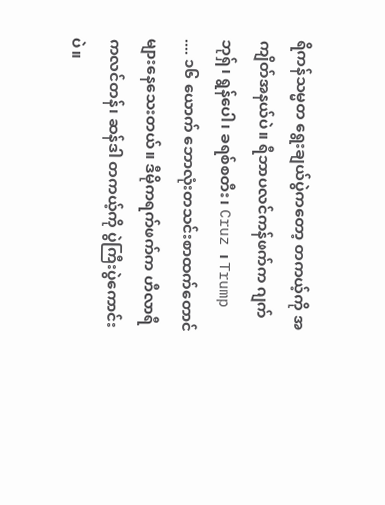ရိကန်သမ္မတ ရွေးချယ်ပွဲကတော့ တကယ့်ကို အကျိတ်အနယ်ပဲ။ ရီဘာပလင်ကန်ဖက်က ဂျက်ဘုရှ်၊ ရွန်ပေါ၊ ခရစ်စတီး၊ Cruz ၊ Trump .... ၁၆ ယောက် ဘောလုံးတသင်းစာထက်တောင် များနေသေးတယ်။ ဒီမိုကရက်ဖက်က ဟီလာရီကလင်တန်၊ ဆန်ဒါ တကယ့်ကို ပွဲကြီးပွဲကောင်းပဲ။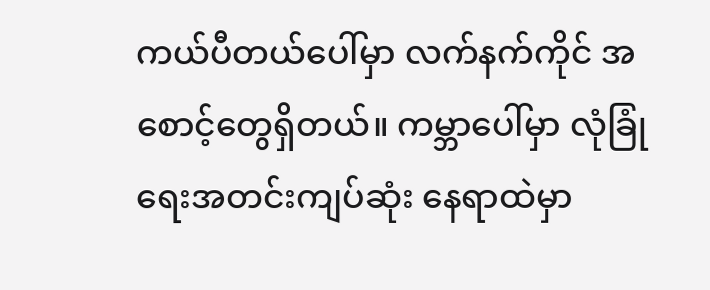ကယ်ပီတယ်ပေါ်မှာ လက်နက်ကိုင် အစောင့်တွေရှိတယ်။ ကမ္ဘာပေါ်မှာ လုံခြုံရေးအတင်းကျပ်ဆုံး နေရာထဲမှာ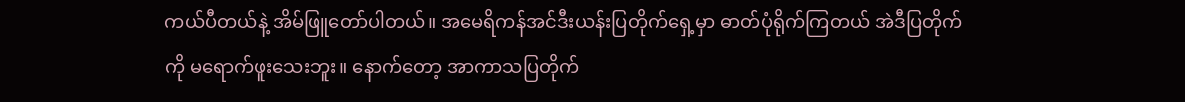ကယ်ပီတယ်နဲ့ အိမ်ဖြူတော်ပါတယ်။ အမေရိကန်အင်ဒီးယန်းပြတိုက်ရှေ့မှာ ဓာတ်ပုံရိုက်ကြတယ် အဲဒီပြတိုက်ကို မရောက်ဖူးသေးဘူး။ နောက်တော့ အာကာသပြတိုက်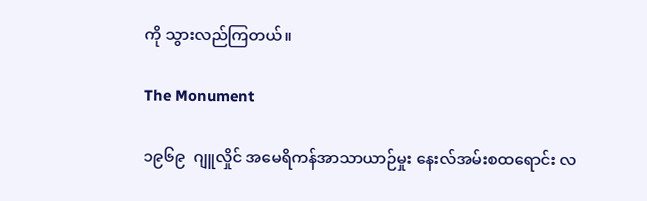ကို သွားလည်ကြတယ်။

The Monument

၁၉၆၉  ဂျူလှိုင် အမေရိကန်အာသာယာဉ်မှုး နေးလ်အမ်းစထရောင်း လ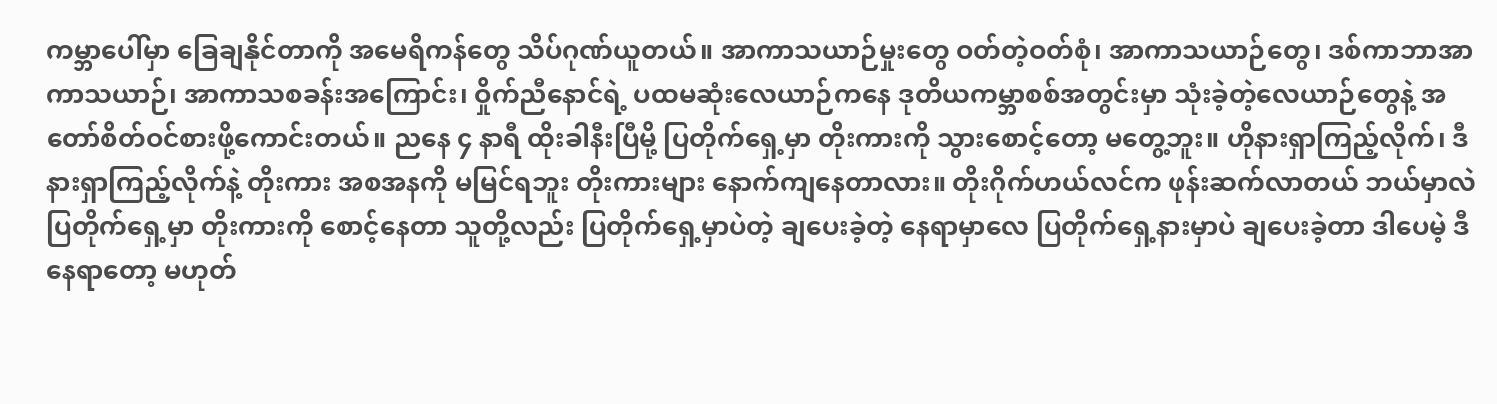ကမ္ဘာပေါ်မှာ ခြေချနိုင်တာကို အမေရိကန်တွေ သိပ်ဂုဏ်ယူတယ်။ အာကာသယာဉ်မှုးတွေ ဝတ်တဲ့ဝတ်စုံ၊ အာကာသယာဉ်တွေ၊ ဒစ်ကာဘာအာကာသယာဉ်၊ အာကာသစခန်းအကြောင်း၊ ဝှိုက်ညီနောင်ရဲ့ ပထမဆုံးလေယာဉ်ကနေ ဒုတိယကမ္ဘာစစ်အတွင်းမှာ သုံးခဲ့တဲ့လေယာဉ်တွေနဲ့ အတော်စိတ်ဝင်စားဖို့ကောင်းတယ်။ ညနေ ၄ နာရီ ထိုးခါနီးပြီမို့ ပြတိုက်ရှေ့မှာ တိုးကားကို သွားစောင့်တော့ မတွေ့ဘူး။ ဟိုနားရှာကြည့်လိုက်၊ ဒီနားရှာကြည့်လိုက်နဲ့ တိုးကား အစအနကို မမြင်ရဘူး တိုးကားများ နောက်ကျနေတာလား။ တိုးဂိုက်ဟယ်လင်က ဖုန်းဆက်လာတယ် ဘယ်မှာလဲ ပြတိုက်ရှေ့မှာ တိုးကားကို စောင့်နေတာ သူတို့လည်း ပြတိုက်ရှေ့မှာပဲတဲ့ ချပေးခဲ့တဲ့ နေရာမှာလေ ပြတိုက်ရှေ့နားမှာပဲ ချပေးခဲ့တာ ဒါပေမဲ့ ဒီနေရာတော့ မဟုတ်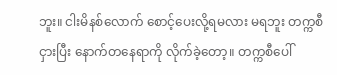ဘူး။ ငါးမိနစ်လောက် စောင့်ပေးလို့ရမလား မရဘူး တက္ကစီငှားပြီး နောက်တနေရာကို လိုက်ခဲ့တော့။ တက္ကစီပေါ်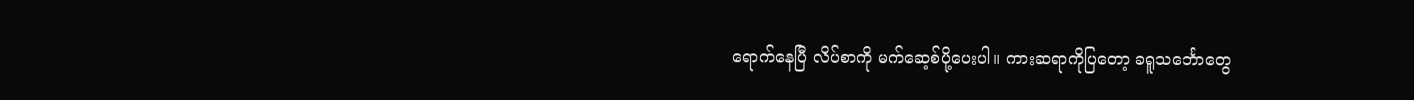ရောက်နေပြီ လိပ်စာကို မက်ဆေ့စ်ပို့ပေးပါ။ ကားဆရာကိုပြတော့ ခရူသင်္ဘောတွေ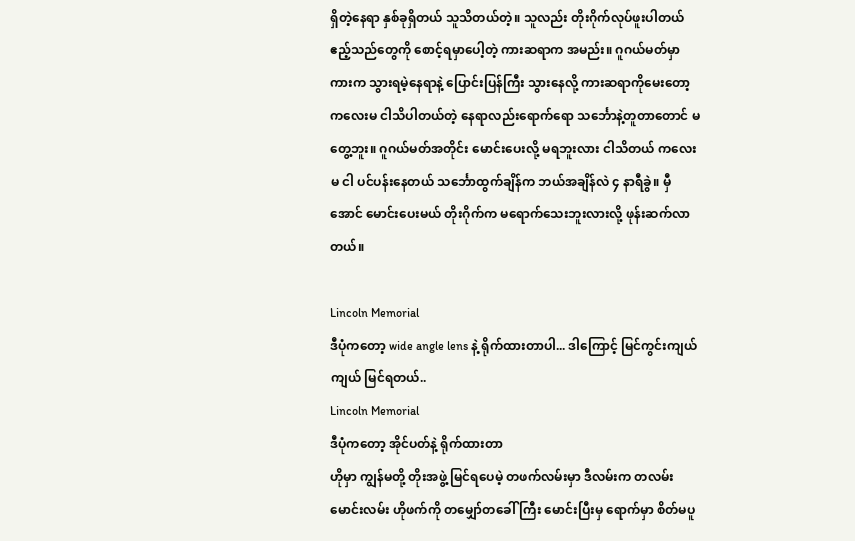ရှိတဲ့နေရာ နှစ်ခုရှိတယ် သူသိတယ်တဲ့။ သူလည်း တိုးဂိုက်လုပ်ဖူးပါတယ် ဧည့်သည်တွေကို စောင့်ရမှာပေါ့တဲ့ ကားဆရာက အမည်း။ ဂူဂယ်မတ်မှာ ကားက သွားရမဲ့နေရာနဲ့ ပြောင်းပြန်ကြီး သွားနေလို့ ကားဆရာကိုမေးတော့ ကလေးမ ငါသိပါတယ်တဲ့ နေရာလည်းရောက်ရော သင်္ဘောနဲ့တူတာတောင် မတွေ့ဘူး။ ဂူဂယ်မတ်အတိုင်း မောင်းပေးလို့ မရဘူးလား ငါသိတယ် ကလေးမ ငါ ပင်ပန်းနေတယ် သင်္ဘောထွက်ချိန်က ဘယ်အချိန်လဲ ၄ နာရီခွဲ။ မှီအောင် မောင်းပေးမယ် တိုးဂိုက်က မရောက်သေးဘူးလားလို့ ဖုန်းဆက်လာတယ်။

Lincoln Memorial
ဒီပုံကတော့ wide angle lens နဲ့ ရိုက်ထားတာပါ... ဒါကြောင့် မြင်ကွင်းကျယ်ကျယ် မြင်ရတယ်..
Lincoln Memorial
ဒီပုံကတော့ အိုင်ပတ်နဲ့ ရိုက်ထားတာ
ဟိုမှာ ကျွန်မတို့ တိုးအဖွဲ့ မြင်ရပေမဲ့ တဖက်လမ်းမှာ ဒီလမ်းက တလမ်းမောင်းလမ်း ဟိုဖက်ကို တမျှော်တခေါ်ကြီး မောင်းပြီးမှ ရောက်မှာ စိတ်မပူ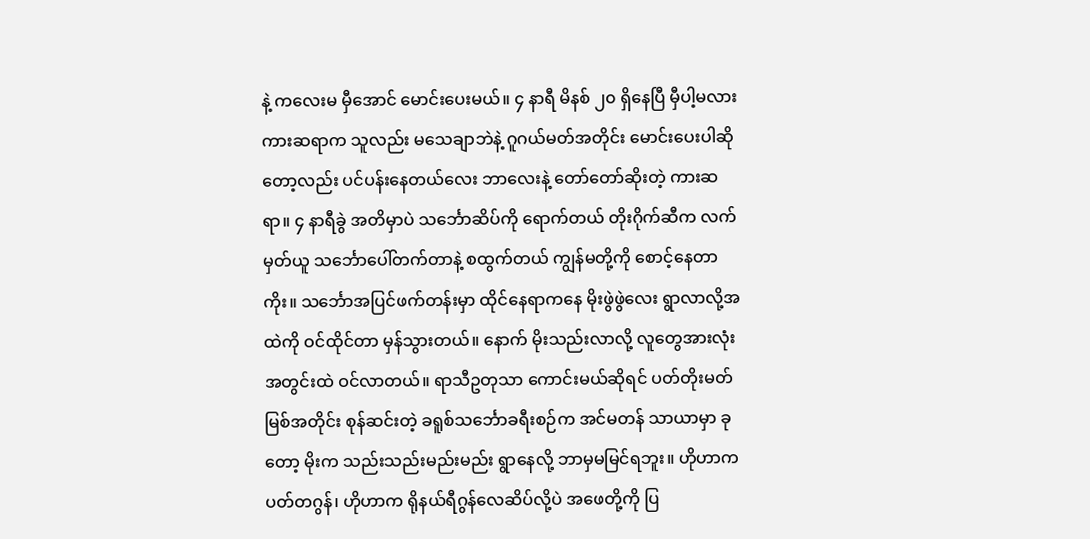နဲ့ ကလေးမ မှီအောင် မောင်းပေးမယ်။ ၄ နာရီ မိနစ် ၂၀ ရှိနေပြီ မှီပါ့မလား ကားဆရာက သူလည်း မသေချာဘဲနဲ့ ဂူဂယ်မတ်အတိုင်း မောင်းပေးပါဆိုတော့လည်း ပင်ပန်းနေတယ်လေး ဘာလေးနဲ့ တော်တော်ဆိုးတဲ့ ကားဆရာ။ ၄ နာရီခွဲ အတိမှာပဲ သင်္ဘောဆိပ်ကို ရောက်တယ် တိုးဂိုက်ဆီက လက်မှတ်ယူ သင်္ဘောပေါ်တက်တာနဲ့ စထွက်တယ် ကျွန်မတို့ကို စောင့်နေတာကိုး။ သင်္ဘောအပြင်ဖက်တန်းမှာ ထိုင်နေရာကနေ မိုးဖွဲဖွဲလေး ရွာလာလို့အထဲကို ဝင်ထိုင်တာ မှန်သွားတယ်။ နောက် မိုးသည်းလာလို့ လူတွေအားလုံး အတွင်းထဲ ဝင်လာတယ်။ ရာသီဥတုသာ ကောင်းမယ်ဆိုရင် ပတ်တိုးမတ်မြစ်အတိုင်း စုန်ဆင်းတဲ့ ခရူစ်သင်္ဘောခရီးစဉ်က အင်မတန် သာယာမှာ ခုတော့ မိုးက သည်းသည်းမည်းမည်း ရွာနေလို့ ဘာမှမမြင်ရဘူး။ ဟိုဟာက ပတ်တဂွန်၊ ဟိုဟာက ရိုနယ်ရီဂွန်လေဆိပ်လို့ပဲ အဖေတို့ကို ပြ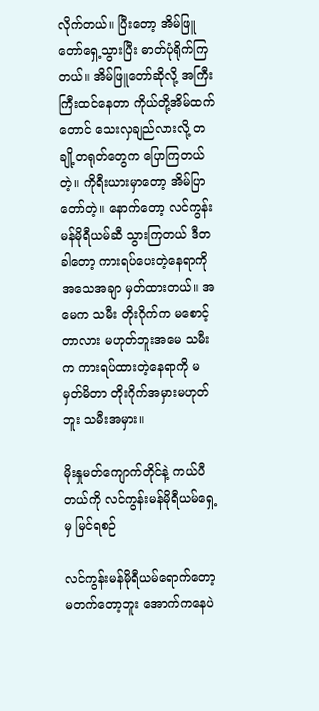လိုက်တယ်။ ပြီးတော့ အိမ်ဖြူတော်ရှေ့သွားပြီး ဓာတ်ပုံရိုက်ကြတယ်။ အိမ်ဖြူတော်ဆိုလို့ အကြီးကြီးထင်နေတာ ကိုယ်တို့အိမ်ထက်တောင် သေးလှချည်လားလို့ တချို့တရုတ်တွေက ပြောကြတယ်တဲ့။ ကိုရီးယားမှာတော့ အိမ်ပြာတော်တဲ့။ နောက်တော့ လင်ကွန်းမန်မိုရီယမ်ဆီ သွားကြတယ် ဒီတခါတော့ ကားရပ်ပေးတဲ့နေရာကို အသေအချာ မှတ်ထားတယ်။ အမေက သမီး တိုးဂိုက်က မစောင့်တာလား မဟုတ်ဘူးအမေ သမီးက ကားရပ်ထားတဲ့နေရာကို မမှတ်မိတာ တိုးဂိုက်အမှားမဟုတ်ဘူး သမီးအမှား။

မိုးနှုမတ်ကျောက်တိုင်နဲ့ ကယ်ပီတယ်ကို လင်ကွန်းမန်မိုရီယမ်ရှေ့မှ မြင်ရစဉ်

လင်ကွန်းမန်မိုရီယမ်ရောက်တော့ မတက်တော့ဘူး အောက်ကနေပဲ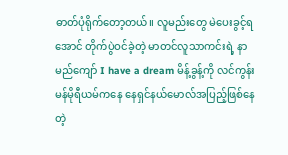ဓာတ်ပုံရိုက်တော့တယ်။ လူမည်းတွေ မဲပေးခွင့်ရအောင် တိုက်ပွဲဝင်ခဲ့တဲ့ မာတင်လူသာကင်းရဲ့ နာမည်ကျော် I have a dream မိန့်ခွန့်ကို လင်ကွန်းမန်မိုရီယမ်ကနေ နေရှင်နယ်မောလ်အပြည့်ဖြစ်နေတဲ့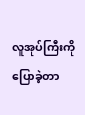လူအုပ်ကြီးကို ပြောခဲ့တာ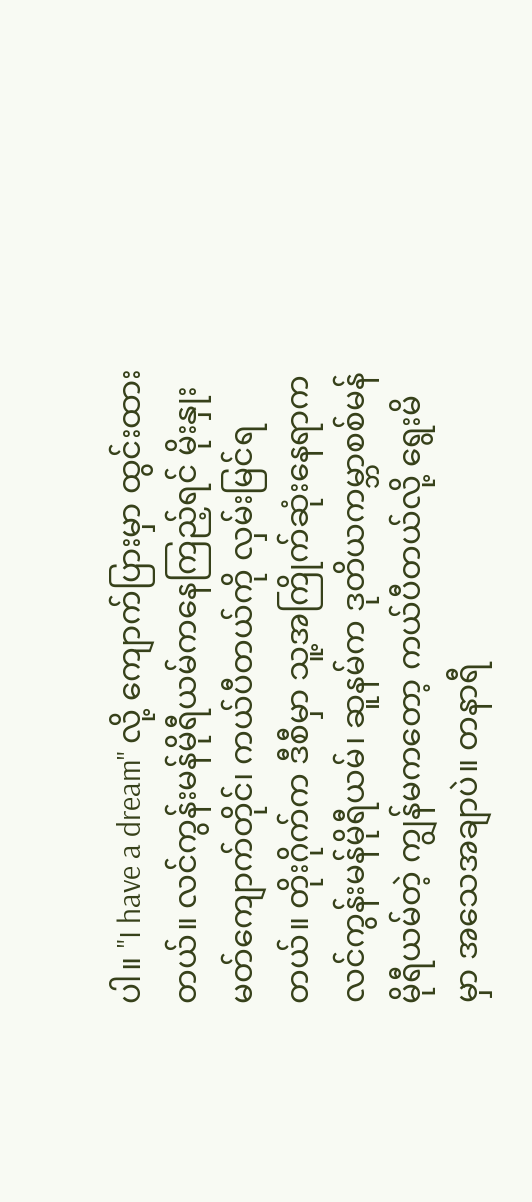ပါ။ "I have a dream" လို့ ကျောက်ပြားမှာ ထွင်းထားတယ်။ လင်ကွန်းမန်မိုရီယမ်ကနေကြည့်ရင် မိုးနှုးမတ်ကျောက်တိုင်၊ ကယ်ပီတယ်ကို လှမ်းမြင်ရတယ်။ တိုးဂိုက်က ဒီစီမှာ သူ့အကြိုက်ဆုံးနေရာက လင်ကွန်းမန်မိုရီယမ်၊ ဆူနမ်က ဒုတိယကမ္ဘာစစ်မန်မိုရီယမ်တဲ့ ကျွန်မကတော့ ကယ်ပီတယ်လို့ ရွေးမိမှာ အသေအချာပဲ။ တနာရီ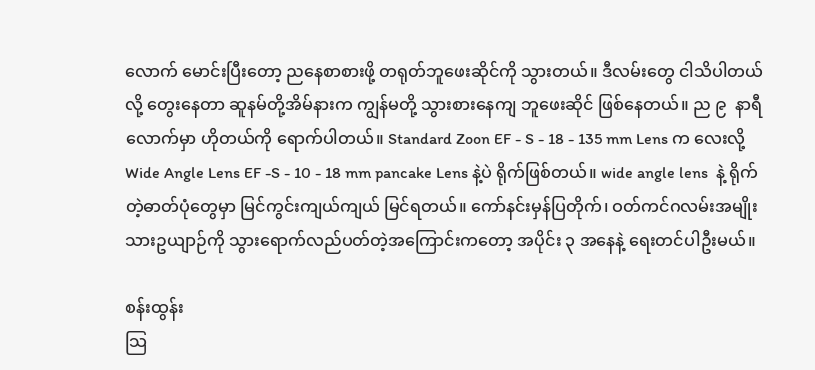လောက် မောင်းပြီးတော့ ညနေစာစားဖို့ တရုတ်ဘူဖေးဆိုင်ကို သွားတယ်။ ဒီလမ်းတွေ ငါသိပါတယ်လို့ တွေးနေတာ ဆူနမ်တို့အိမ်နားက ကျွန်မတို့ သွားစားနေကျ ဘူဖေးဆိုင် ဖြစ်နေတယ်။ ည ၉  နာရီလောက်မှာ ဟိုတယ်ကို ရောက်ပါတယ်။ Standard Zoon EF - S - 18 - 135 mm Lens က လေးလို့  Wide Angle Lens EF -S - 10 - 18 mm pancake Lens နဲ့ပဲ ရိုက်ဖြစ်တယ်။ wide angle lens  နဲ့ ရိုက်တဲ့ဓာတ်ပုံတွေမှာ မြင်ကွင်းကျယ်ကျယ် မြင်ရတယ်။ ကော်နင်းမှန်ပြတိုက်၊ ဝတ်ကင်ဂလမ်းအမျိုးသားဥယျာဉ်ကို သွားရောက်လည်ပတ်တဲ့အကြောင်းကတော့ အပိုင်း ၃ အနေနဲ့ ရေးတင်ပါဦးမယ်။

စန်းထွန်း
သြ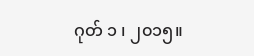ဂုတ် ၁ ၊ ၂၀၁၅။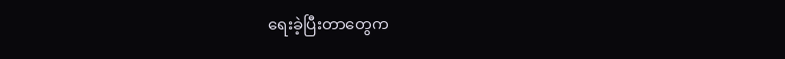ရေးခဲ့ပြီးတာတွေက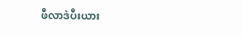ဖီလာဒဲပီးယား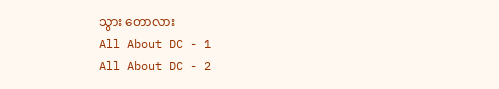သွား တောလား
All About DC - 1
All About DC - 2